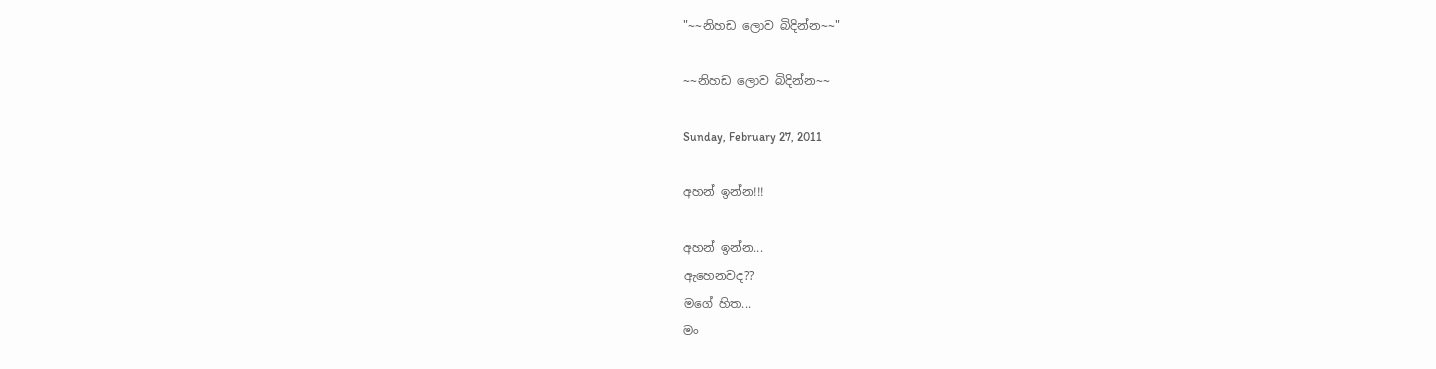"~~නිහඩ ලොව බිදින්න~~"

~~නිහඩ ලොව බිදින්න~~

Sunday, February 27, 2011

අහන් ඉන්න!!!

අහන් ඉන්න...
ඇහෙනවද??
මගේ හිත...
මං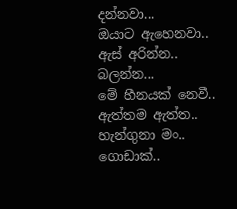දන්නවා...
ඔයාට ඇහෙනවා..
ඇස් අරින්න..
බලන්න...
මේ හීනයක් නෙවී..
ඇත්තම ඇත්ත..
හැන්ගුනා මං..
ගොඩාක්..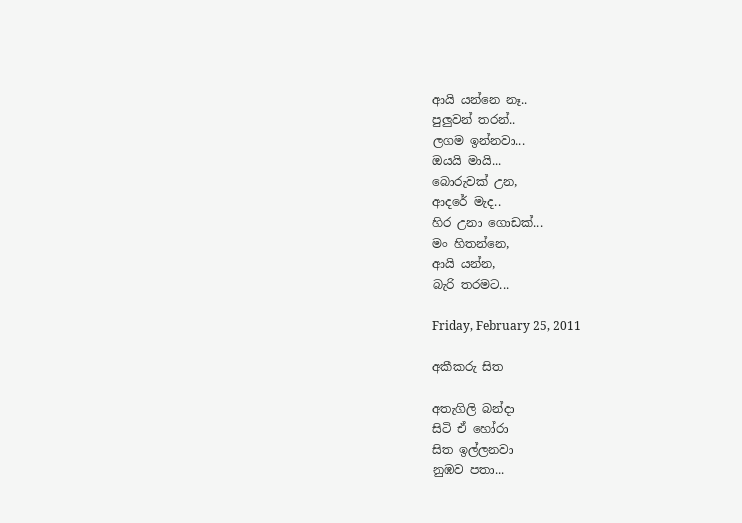ආයි යන්නෙ නෑ..
පුලුවන් තරන්..
ලගම ඉන්නවා...
ඔයයි මායි...
බොරුවක් උන,
ආදරේ මැද..
හිර උනා ගොඩක්...
මං හිතන්නෙ,
ආයි යන්න,
බැරි තරමට...

Friday, February 25, 2011

අකීකරු සිත

අතැගිලි බන්දා
සිටි ඒ හෝරා
සිත ඉල්ලනවා
නුඹව පතා...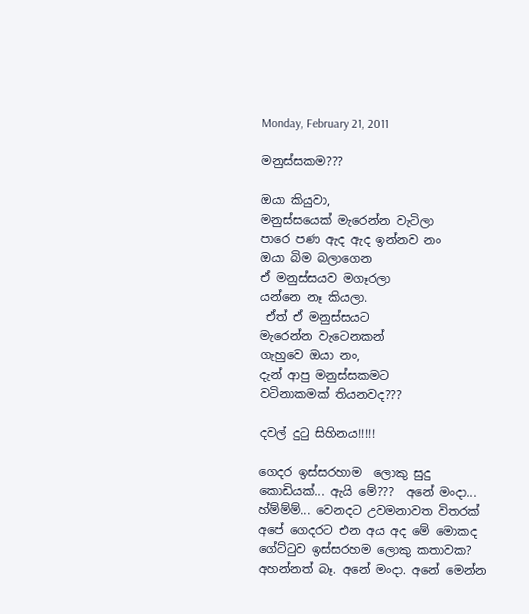Monday, February 21, 2011

මනුස්සකම???

ඔයා කියුවා,
මනුස්සයෙක් මැරෙන්න වැටිලා
පාරෙ පණ ඇද ඇද ඉන්නව නං
ඔයා බිම බලාගෙන
ඒ මනුස්සයව මගෑරලා
යන්නෙ නෑ කියලා.
 ඒත් ඒ මනුස්සයට
මැරෙන්න වැටෙනකන්
ගැහුවෙ ඔයා නං,
දැන් ආපු මනුස්සකමට
වටිනාකමක් තියනවද???

දවල් දුටු සිහිනය!!!!!

ගෙදර ඉස්සරහාම  ලොකු සුදු කොඩියක්... ඇයි මේ???  අනේ මංදා... හ්ම්ම්ම්... වෙනදට උවමනාවත විතරක් අපේ ගෙදරට එන අය අද මේ මොකද ගේට්ටුව ඉස්සරහම ලොකු කතාවක? අහන්නත් බෑ. අනේ මංදා. අනේ මෙන්න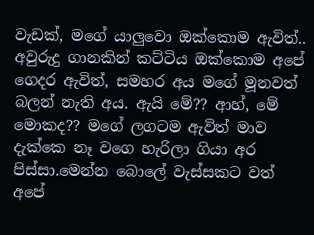වැඩක්, මගේ යාලුවො ඔක්කොම ඇවිත්.. අවුරුදු ගානකින් කට්ටිය ඔක්කොම අපේ ගෙදර ඇවිත්, සමහර අය මගේ මූනවත් බලන් නැති අය. ඇයි මේ?? ආහ්, මේ මොකද?? මගේ ලගටම ඇවිත් මාව දැක්කෙ නෑ වගෙ හැරිලා ගියා අර පිස්සා.මෙන්න බොලේ වැස්සකට වත් අපේ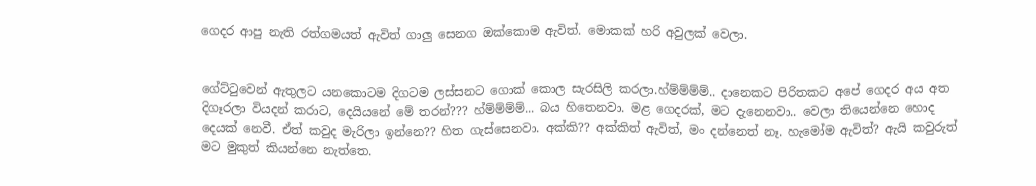ගෙදර ආපු නැති රත්ගමයත් ඇවිත් ගාලු සෙනග ඔක්කොම ඇවිත්. මොකක් හරි අවුලක් වෙලා.


ගේට්ටුවෙන් ඇතුලට යනකොටම දිගටම ලස්සනට ගොක් කොල සැරසිලි කරලා.හ්ම්ම්ම්ම්.. දානෙකට පිරිතකට අපේ ගෙදර අය අත දිගෑරලා වියදන් කරාට, දෙයියනේ මේ තරන්??? හ්ම්ම්ම්ම්... බය හිතෙනවා. මළ ගෙදරක්, මට දැනෙනවා.. වෙලා තියෙන්නෙ හොද දෙයක් නෙවී. ඒත් කවුද මැරිලා ඉන්නෙ?? හිත ගැස්සෙනවා. අක්කි?? අක්කිත් ඇවිත්, මං දන්නෙත් නෑ. හැමෝම ඇවිත්? ඇයි කවුරුත් මට මුකුත් කියන්නෙ නැත්තෙ.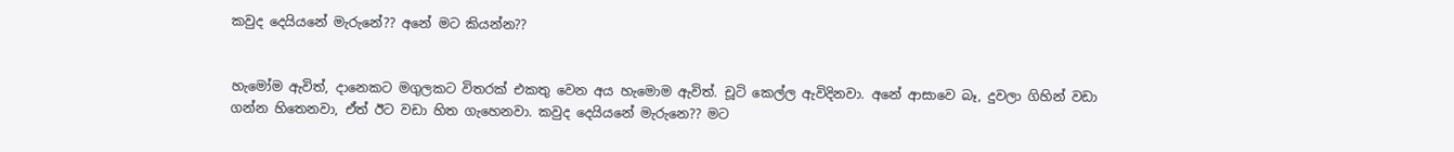කවුද දෙයියනේ මැරුනේ?? අනේ මට කියන්න??


හැමෝම ඇවිත්, දානෙකට මගුලකට විතරක් එකතු වෙන අය හැමොම ඇවිත්. චූටි කෙල්ල ඇවිදිනවා. අනේ ආසාවෙ බෑ, දුවලා ගිහින් වඩා ගන්න හිතෙනවා, ඒත් ඊට වඩා හිත ගැහෙනවා. කවුද දෙයියනේ මැරුනෙ?? මට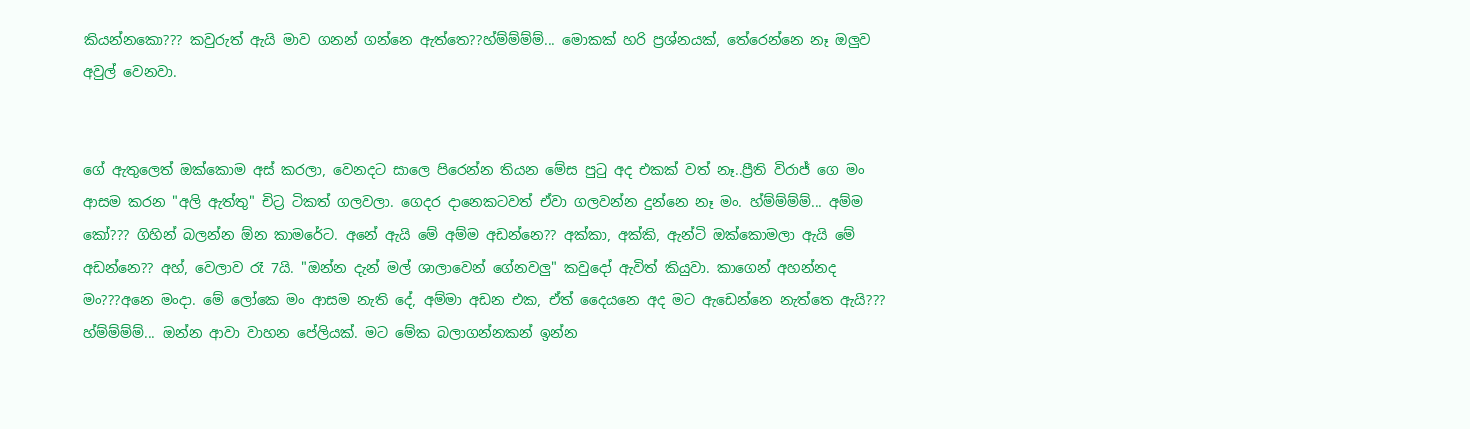කියන්නකො??? කවුරුත් ඇයි මාව ගනන් ගන්නෙ ඇත්තෙ??හ්ම්ම්ම්ම්... මොකක් හරි ප්‍රශ්නයක්, තේරෙන්නෙ නෑ ඔලුව අවුල් වෙනවා.


ගේ ඇතුලෙත් ඔක්කොම අස් කරලා, වෙනදට සාලෙ පිරෙන්න තියන මේස පුටු අද එකක් වත් නෑ..ප්‍රීති විරාජ් ගෙ මං ආසම කරන "අලි ඇත්තු" චිට්‍ර ටිකත් ගලවලා. ගෙදර දානෙකටවත් ඒවා ගලවන්න දුන්නෙ නෑ මං. හ්ම්ම්ම්ම්... අම්ම කෝ??? ගිහින් බලන්න ඕන කාමරේට. අනේ ඇයි මේ අම්ම අඩන්නෙ?? අක්කා, අක්කි, ඇන්ටි ඔක්කොමලා ඇයි මේ අඩන්නෙ?? අහ්, වෙලාව රෑ 7යි. "ඔන්න දැන් මල් ශාලාවෙන් ගේනවලු" කවුදෝ ඇවිත් කියුවා. කාගෙන් අහන්නද මං???අනෙ මංදා. මේ ලෝකෙ මං ආසම නැති දේ, අම්මා අඩන එක, ඒත් දෛයනෙ අද මට ඇඩෙන්නෙ නැත්තෙ ඇයි??? හ්ම්ම්ම්ම්... ඔන්න ආවා වාහන පේලියක්. මට මේක බලාගන්නකන් ඉන්න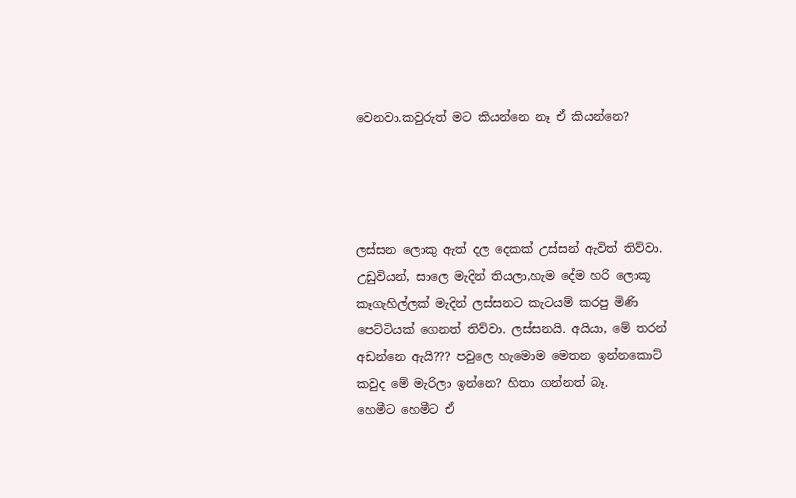වෙනවා.කවුරුත් මට කියන්නෙ නෑ ඒ කියන්නෙ?




ලස්සන ලොකු ඇත් දල දෙකක් උස්සන් ඇවිත් තිව්වා. උඩුවියන්, සාලෙ මැදින් තියලා,හැම දේම හරි ලොකූ කෑගැහිල්ලක් මැදින් ලස්සනට කැටයම් කරපු මිණි පෙට්ටියක් ගෙනත් තිව්වා. ලස්සනයි. අයියා, මේ තරන් අඩන්නෙ ඇයි??? පවුලෙ හැමොම මෙතන ඉන්නකොට් කවුද මේ මැරිලා ඉන්නෙ? හිතා ගන්නත් බෑ.
හෙමීට හෙමීට ඒ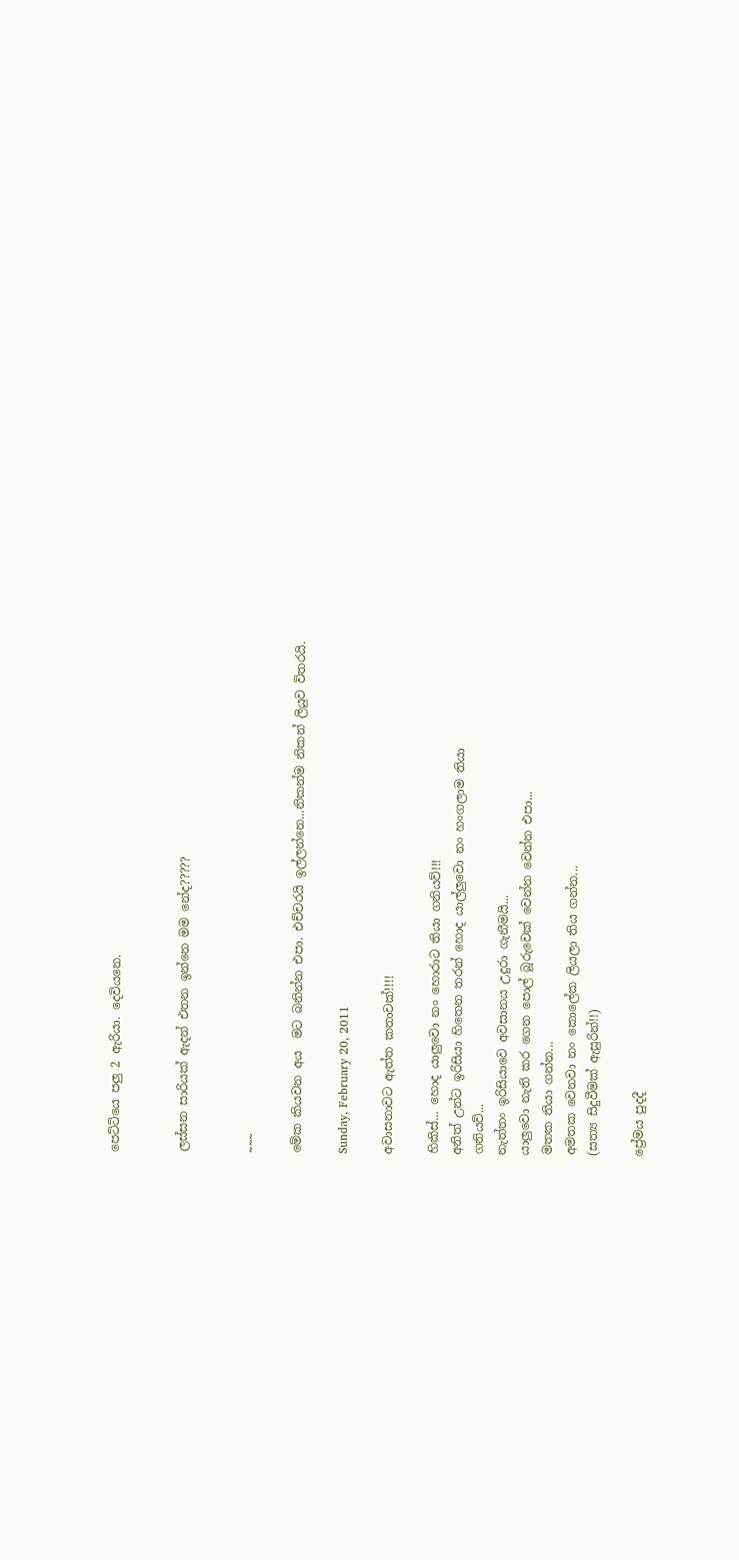පෙට්ටියෙ පලු 2 ඇරියා. දෙවියනෙ.


ලස්සන සාරියක් ඇදන් එතන ඉන්නෙ මම නේද?????


~~~

මේක කියවන අය  මට බනින්න එපා. එච්චරයි ඉල්ලන්නෙ...නිකන්ම නිකන් ලියුව විතරයි.

Sunday, February 20, 2011

අවාසනාවට ඇත්ත කතාවක්!!!!

හිකිස්... හොද යාලුවො නං හොරාට තියා ගනියව්!!!
අනිත් උන්ට ඉරිසියා හිතෙන තරන් හොද යාල්ලුවො නං හංගලාම තියා
ගනියව්...
නැත්තං ඉරිසියාවෙ අවසානය උදුරා ගැනීමයි...
යාලුවො නැති කර ගෙන පොල් බූරුවෙක් වෙන්න වෙන්න එපා...
මතක තියා ගන්න...
අමතක වෙනවා නං කොලේක ලියලා තිය ගන්න...
(සත්‍ය සිදුවීමක් ඇසුරින්!!)

ප්‍රේමය පුදදී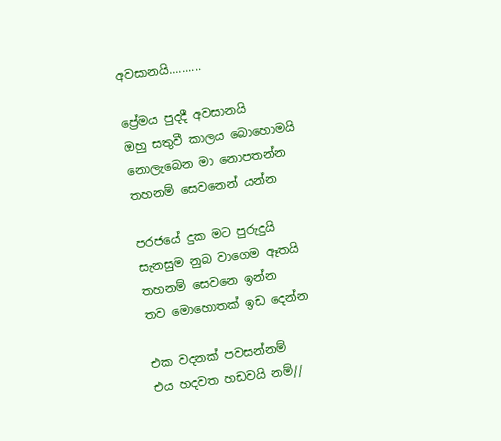අවසානයි..........

ප්‍රේමය පුදදී අවසානයි
ඔහු සතුවී කාලය බොහොමයි
නොලැබෙන මා නොපතන්න
තහනම් සෙවනෙන් යන්න

පරජයේ දුක මට පුරුදුයි
සැනසුම නුබ වාගෙම ඈතයි
තහනම් සෙවනෙ ඉන්න
තව මොහොතක් ඉඩ දෙන්න

එක වදනක් පවසන්නම්
එය හදවත හඩවයි නම්//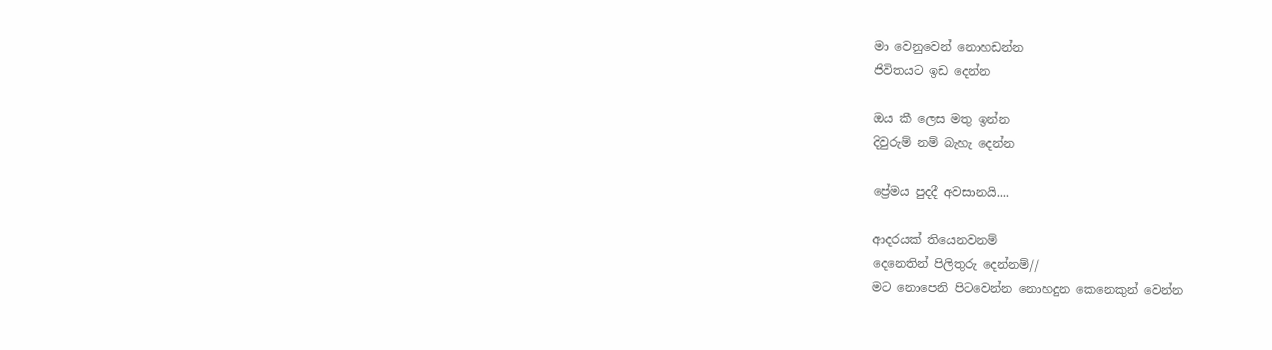මා වෙනුවෙන් නොහඩන්න
ජිවිතයට ඉඩ දෙන්න

ඔය කී ලෙස මතු ඉන්න
දිවුරුම් නම් බැහැ දෙන්න

ප්‍රේමය පුදදී අවසානයි....

ආදරයක් තියෙනවනම්
දෙනෙතින් පිලිතුරු දෙන්නම්//
මට නොපෙනි පිටවෙන්න නොහදුන කෙනෙකුන් වෙන්න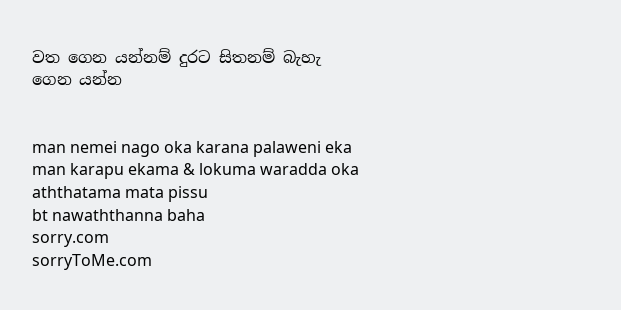වත ගෙන යන්නම් දුරට සිතනම් බැහැ ගෙන යන්න


man nemei nago oka karana palaweni eka
man karapu ekama & lokuma waradda oka
aththatama mata pissu
bt nawaththanna baha
sorry.com
sorryToMe.com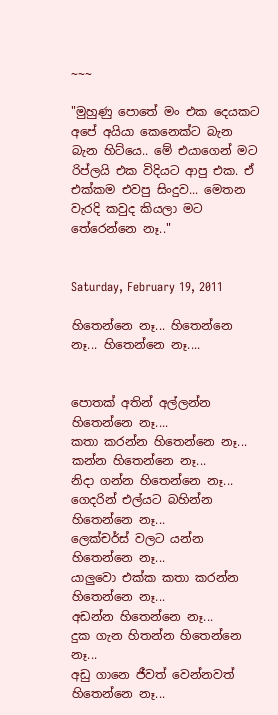~~~

"මුහුණු පොතේ මං එක දෙයකට අපේ අයියා කෙනෙක්ට බැන බැන හිට්යෙ.. මේ එයාගෙන් මට රිප්ලයි එක විදියට ආපු එක. ඒ එක්කම එවපු සිංදුව... මෙතන වැරදි කවුද කියලා මට තේරෙන්නෙ නෑ.."


Saturday, February 19, 2011

හිතෙන්නෙ නෑ... හිතෙන්නෙ නෑ... හිතෙන්නෙ නෑ....


පොතක් අතින් අල්ලන්න හිතෙන්නෙ නෑ....
කතා කරන්න හිතෙන්නෙ නෑ...
කන්න හිතෙන්නෙ නෑ...
නිදා ගන්න හිතෙන්නෙ නෑ...
ගෙදරින් එල්යට බහින්න හිතෙන්නෙ නෑ...
ලෙක්චර්ස් වලට යන්න හිතෙන්නෙ නෑ...
යාලුවො එක්ක කතා කරන්න හිතෙන්නෙ නෑ...
අඩන්න හිතෙන්නෙ නෑ...
දුක ගැන හිතන්න හිතෙන්නෙ නෑ...
අඩු ගානෙ ජීවත් වෙන්නවත් හිතෙන්නෙ නෑ...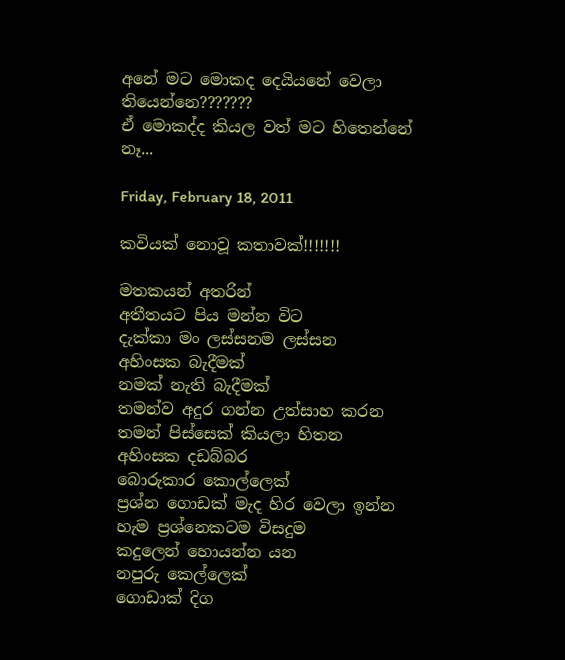අනේ මට මොකද දෙයියනේ වෙලා තියෙන්නෙ???????
ඒ මොකද්ද කියල වත් මට හිතෙන්නේ නෑ...

Friday, February 18, 2011

කවියක් නොවූ කතාවක්!!!!!!!

මතකයන් අතරින්
අතීතයට පිය මන්න විට
දැක්කා මං ලස්සනම ලස්සන
අහිංසක බැදීමක්
නමක් නැති බැදීමක්
තමන්ව අදුර ගන්න උත්සාහ කරන
තමන් පිස්සෙක් කියලා හිතන
අහිංසක දඩබ්බර
බොරුකාර කොල්ලෙක්
ප්‍රශ්න ගොඩක් මැද හිර වෙලා ඉන්න
හැම ප්‍රශ්නෙකටම විසදුම
කදුලෙන් හොයන්න යන
නපුරු කෙල්ලෙක්
ගොඩාක් දිග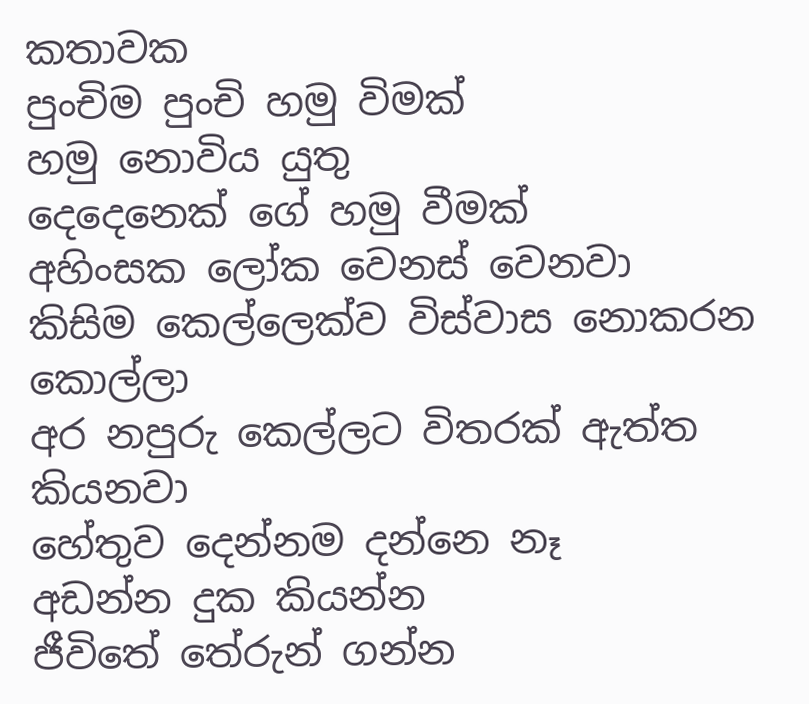කතාවක
පුංචිම පුංචි හමු විමක්
හමු නොවිය යුතු
දෙදෙනෙක් ගේ හමු වීමක්
අහිංසක ලෝක වෙනස් වෙනවා
කිසිම කෙල්ලෙක්ව විස්වාස නොකරන කොල්ලා
අර නපුරු කෙල්ලට විතරක් ඇත්ත කියනවා
හේතුව දෙන්නම දන්නෙ නෑ
අඩන්න දුක කියන්න
ජීවිතේ තේරුන් ගන්න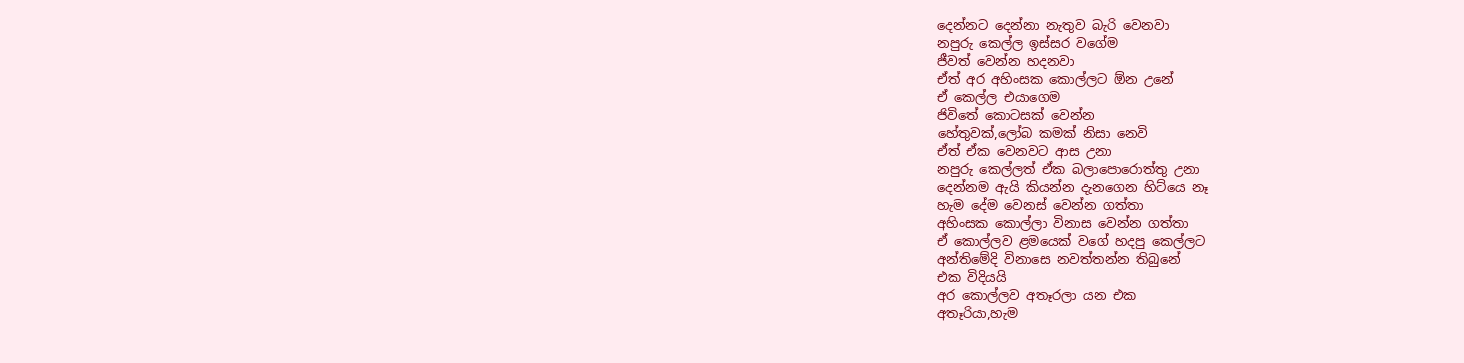දෙන්නට දෙන්නා නැතුව බැරි වෙනවා
නපුරු කෙල්ල ඉස්සර වගේම
ජීවත් වෙන්න හදනවා
ඒත් අර අහිංසක කොල්ලට ඕන උනේ
ඒ කෙල්ල එයාගෙම
ජිවිතේ කොටසක් වෙන්න
හේතුවක්,ලෝබ කමක් නිසා නෙවි
ඒත් ඒක වෙනවට ආස උනා
නපුරු කෙල්ලත් ඒක බලාපොරොත්තු උනා
දෙන්නම ඇයි කියන්න දැනගෙන හිට්යෙ නෑ
හැම දේම වෙනස් වෙන්න ගත්තා
අහිංසක කොල්ලා විනාස වෙන්න ගත්තා
ඒ කොල්ලව ළමයෙක් වගේ හදපු කෙල්ලට
අන්තිමේදි විනාසෙ නවත්තන්න තිබුනේ
එක විදියයි
අර කොල්ලව අතෑරලා යන එක
අතෑරියා,හැම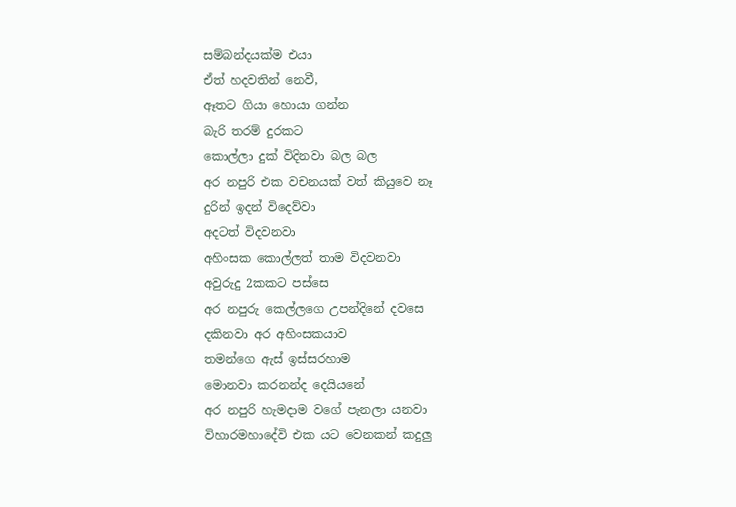සම්බන්දයක්ම එයා
ඒත් හදවතින් නෙවී,
ඈතට ගියා හොයා ගන්න
බැරි තරම් දුරකට
කොල්ලා දුක් විදිනවා බල බල
අර නපුරි එක වචනයක් වත් කියුවෙ නෑ
දුරින් ඉදන් විදෙව්වා
අදටත් විදවනවා
අහිංසක කොල්ලත් තාම විදවනවා
අවුරුදු 2කකට පස්සෙ
අර නපුරු කෙල්ලගෙ උපන්දිනේ දවසෙ
දකිනවා අර අහිංසකයාව
තමන්ගෙ ඇස් ඉස්සරහාම
මොනවා කරනන්ද දෙයියනේ
අර නපුරි හැමදාම වගේ පැනලා යනවා
විහාරමහාදේවි එක යට වෙනකන් කදුලු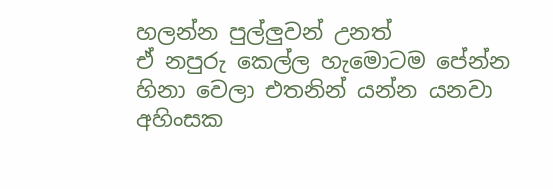හලන්න පුල්ලුවන් උනත්
ඒ නපුරු කෙල්ල හැමොටම පේන්න
හිනා වෙලා එතනින් යන්න යනවා
අහිංසක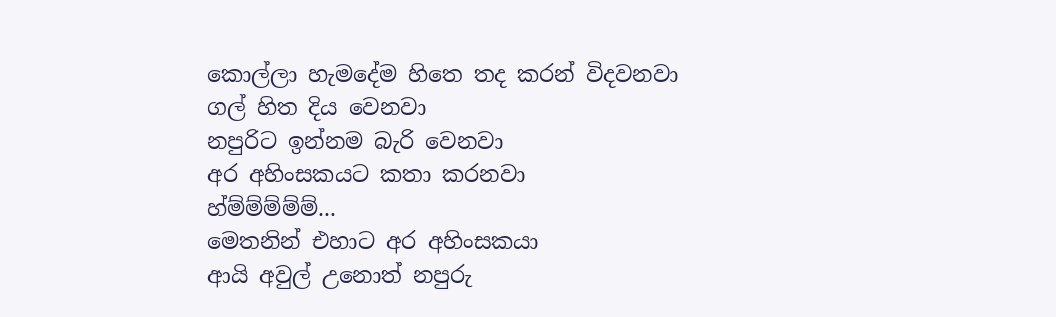කොල්ලා හැමදේම හිතෙ තද කරන් විදවනවා
ගල් හිත දිය වෙනවා
නපුරිට ඉන්නම බැරි වෙනවා
අර අහිංසකයට කතා කරනවා
හ්ම්ම්ම්ම්ම්...
මෙතනින් එහාට අර අහිංසකයා
ආයි අවුල් උනොත් නපුරු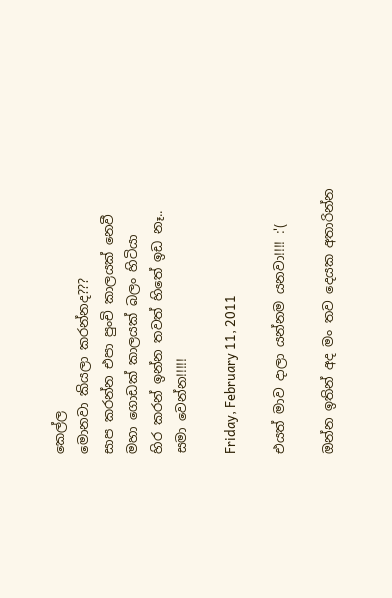කෙල්ල
මොනවා කියලා කරන්නද???
සාප කරන්න එපා පුංචි කාලයක් නෙවී
මහා ගොඩක් කාලයක් බලං හිටියා
හිර කරන් ඉන්න තවත් හිතේ ඉඩ නෑ..
සමා වෙන්න!!!!!

Friday, February 11, 2011

එයත් මාව දාලා යන්නම යනවා!!!! :'(

ඔන්න ඉතින් අද මං තව දෙයක අතාරින්න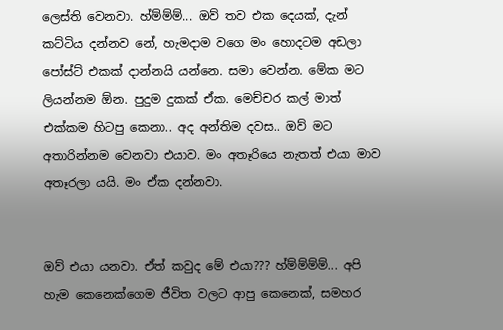ලෙස්ති වෙනවා. හ්ම්ම්ම්... ඔව් තව එක දෙයක්, දැන් කට්ටිය දන්නව නේ, හැමදාම වගෙ මං හොදටම අඩලා පෝස්ට් එකක් දාන්නයි යන්නෙ. සමා වෙන්න. මේක මට ලියන්නම ඕන. පුදුම දුකක් ඒක. මෙච්චර කල් මාත් එක්කම හිටපු කෙනා.. අද අන්තිම දවස.. ඔව් මට අතාරින්නම වෙනවා එයාව. මං අතෑරියෙ නැතත් එයා මාව අතෑරලා යයි. මං ඒක දන්නවා.


ඔව් එයා යනවා. ඒත් කවුද මේ එයා??? හ්ම්ම්ම්ම්... අපි හැම කෙනෙක්ගෙම ජීවිත වලට ආපු කෙනෙක්, සමහර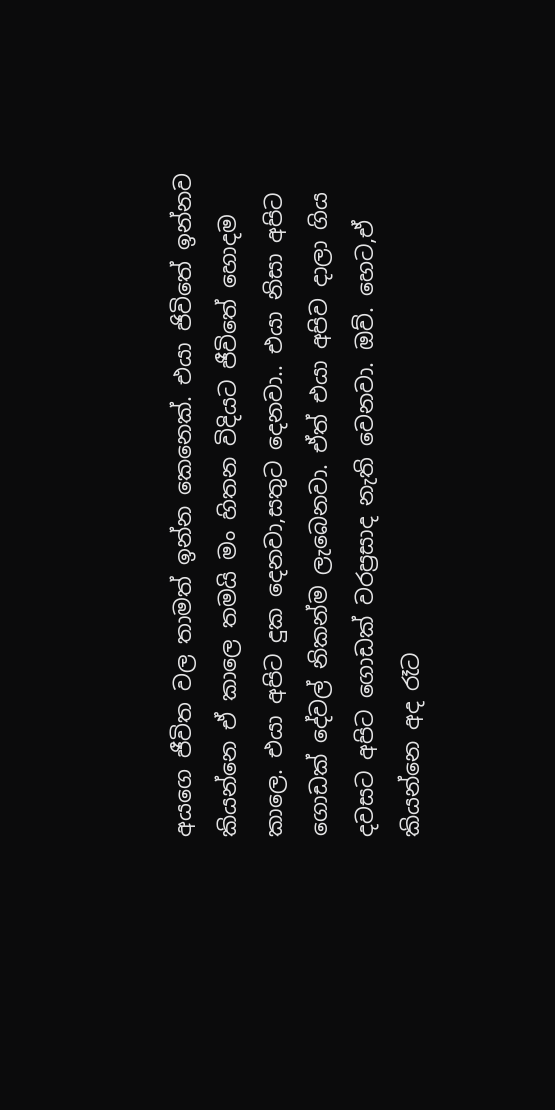අයගෙ ජීවිත වල තාමත් ඉන්න කෙනෙක්. එයා ජිවිතේ ඉන්නව කියන්නෙ ඒ කාලෙ තමයි මං හිතන විදියට ජීවිතේ හොදම කාලෙ. එයා අපිට දුක දෙනවා,සතුට දෙනවා.. එයා නිසා අපිට ගොඩක් දේවල් නිකන්ම ලැබෙනවා. ඒත් එයා අපිව දාලා ගිය දවසට අපිට ගොඩක් වරප්‍රසාද නැති වෙනවා. ඔව්. හෙට,ඒ කියන්නෙ අද රෑට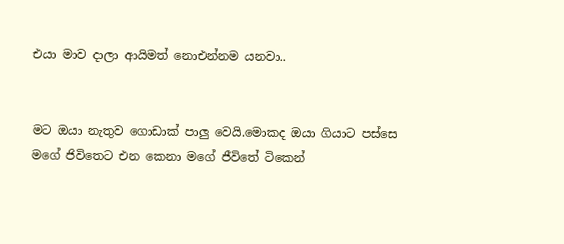එයා මාව දාලා ආයිමත් නොඑන්නම යනවා..


මට ඔයා නැතුව ගොඩාක් පාලු වෙයි.මොකද ඔයා ගියාට පස්සෙ මගේ ජිවිතෙට එන කෙනා මගේ ජීවිතේ ටිකෙන්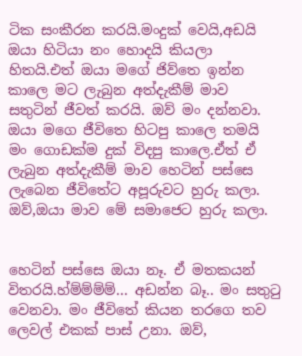ටික සංකීරන කරයි.මංදුක් වෙයි,අඩයි ඔයා හිටියා නං හොදයි කියලා හිතයි.එත් ඔයා මගේ ජිව්තෙ ඉන්න කාලෙ මට ලැබුන අත්දැකීම් මාව සතුටින් ජීවත් කරයි. ඔව් මං දන්නවා. ඔයා මගෙ ජීවිතෙ හිටපු කාලෙ තමයි මං ගොඩක්ම දුක් විදපු කාලෙ.ඒත් ඒ ලැබුන අත්දැකීම් මාව හෙටින් පස්සෙ  ලැබෙන ජීවිතේට අපූරුවට හුරු කලා. ඔව්,ඔයා මාව මේ සමාජෙට හුරු කලා.


හෙටින් පස්සෙ ඔයා නෑ. ඒ මතකයන් විතරයි.හ්ම්ම්ම්ම්... අඩන්න බෑ.. මං සතුටු වෙනවා. මං ජීවිතේ කියන තරගෙ තව ලෙවල් එකක් පාස් උනා. ඔව්,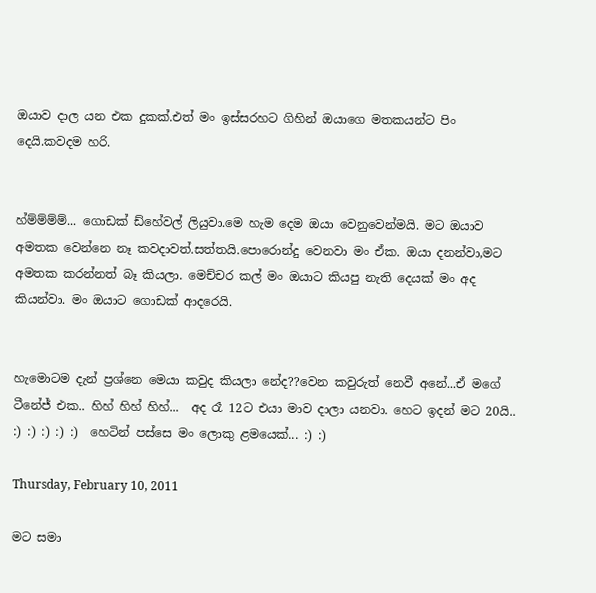ඔයාව දාල යන එක දුකක්.එත් මං ඉස්සරහට ගිහින් ඔයාගෙ මතකයන්ට පිං දෙයි.කවදම හරි.


හ්ම්ම්ම්ම්... ගොඩක් ඩ්හේවල් ලියුවා.මෙ හැම දෙම ඔයා වෙනුවෙන්මයි. මට ඔයාව අමතක වෙන්නෙ නෑ කවදාවත්.සත්තයි.පොරොන්දු වෙනවා මං ඒක. ඔයා දනන්වා,මට අමතක කරන්නත් බෑ කියලා. මෙච්චර කල් මං ඔයාට කියපු නැති දෙයක් මං අද කියන්වා. මං ඔයාට ගොඩක් ආදරෙයි.


හැමොටම දැන් ප්‍රශ්නෙ මෙයා කවුද කියලා නේද??වෙන කවුරුත් නෙවී අනේ...ඒ මගේ ටීනේජ් එක.. හිහ් හිහ් හිහ්...  අද රෑ 12ට එයා මාව දාලා යනවා. හෙට ඉදන් මට 20යි.. :) :) :) :) :)  හෙටින් පස්සෙ මං ලොකු ළමයෙක්... :) :)

Thursday, February 10, 2011

මට සමා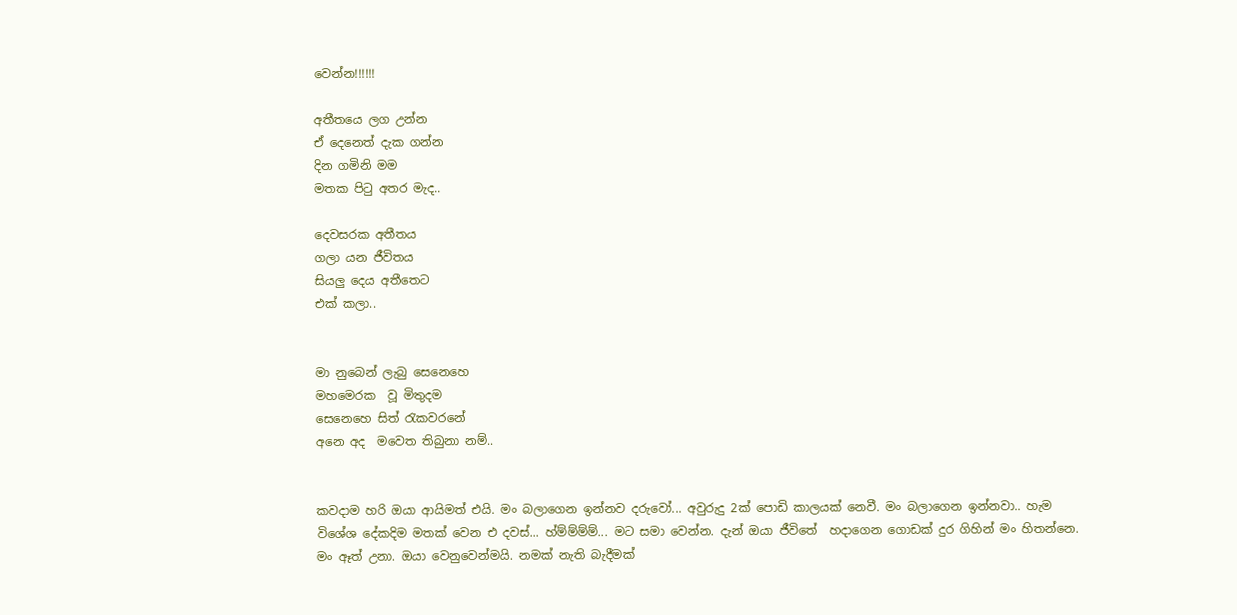වෙන්න!!!!!!

අතීතයෙ ලග උන්න
ඒ දෙනෙත් දැක ගන්න
දින ගමිනි මම
මතක පිටු අතර මැද..

දෙවසරක අතීතය
ගලා යන ජීවිතය
සියලු දෙය අතීතෙට
එක් කලා..


මා නුබෙන් ලැබු සෙනෙහෙ
මහමෙරක  වූ මිතුදම
සෙනෙහෙ සිත් රැකවරනේ
අනෙ අද  මවෙත තිබුනා නම්..


කවදාම හරි ඔයා ආයිමත් එයි. මං බලාගෙන ඉන්නව දරුවෝ... අවුරුදු 2ක් පොඩි කාලයක් නෙවී. මං බලාගෙන ඉන්නවා.. හැම විශේශ දේකදිම මතක් වෙන එ දවස්... හ්ම්ම්ම්ම්... මට සමා වෙන්න. දැන් ඔයා ජීවිතේ  හදාගෙන ගොඩක් දුර ගිහින් මං හිතන්නෙ. මං ඈත් උනා. ඔයා වෙනුවෙන්මයි. නමක් නැති බැදීමක්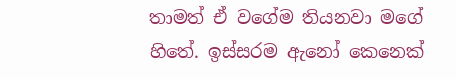තාමත් ඒ වගේම තියනවා මගේ හිතේ. ඉස්සරම ඇනෝ කෙනෙක්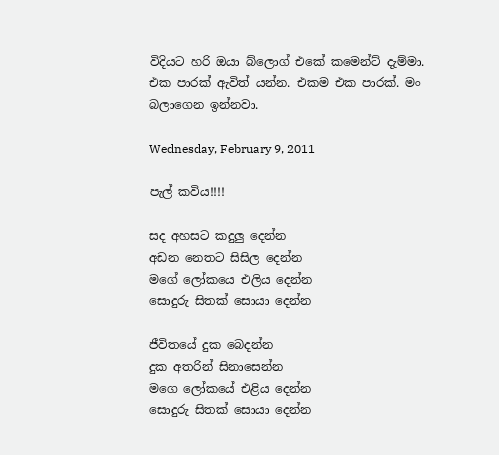විදියට හරි ඔයා බ්ලොග් එකේ කමෙන්ට් දැම්මා. එක පාරක් ඇවිත් යන්න. එකම එක පාරක්. මං බලාගෙන ඉන්නවා.

Wednesday, February 9, 2011

පැල් කවිය!!!!

සද අහසට කදුලු දෙන්න
අඩන නෙතට සිසිල දෙන්න
මගේ ලෝකයෙ එලිය දෙන්න
සොදුරු සිතක් සොයා දෙන්න

ජීවිතයේ දුක බෙදන්න
දුක අතරින් සිනාසෙන්න
මගෙ ලෝකයේ එළිය දෙන්න
සොදුරු සිතක් සොයා දෙන්න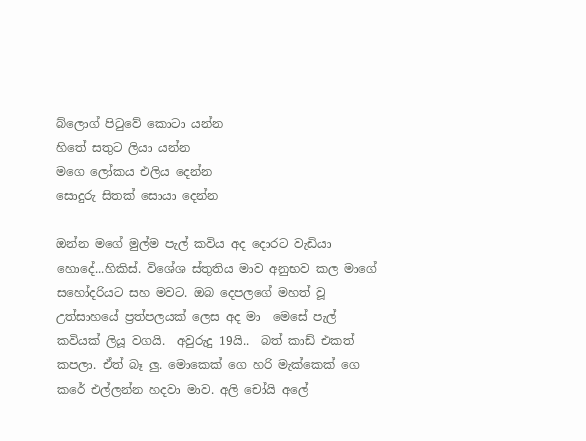බ්ලොග් පිටුවේ කොටා යන්න
හිතේ සතුට ලියා යන්න
මගෙ ලෝකය එලිය දෙන්න
සොදුරු සිතක් සොයා දෙන්න

ඔන්න මගේ මුල්ම පැල් කවිය අද දොරට වැඩියා හොදේ...හිකිස්. විශේශ ස්තුතිය මාව අනුභව කල මාගේ සහෝදරියට සහ මවට. ඔබ දෙපලගේ මහත් වූ උත්සාහයේ ප්‍රත්පලයක් ලෙස අද මා  මෙසේ පැල් කවියක් ලියූ වගයි.  අවුරුදු 19යි..  බත් කාඩ් එකත් කපලා. ඒත් බෑ ලු. මොකෙක් ගෙ හරි මැක්කෙක් ගෙ කරේ එල්ලන්න හදවා මාව. අලි චෝයි අලේ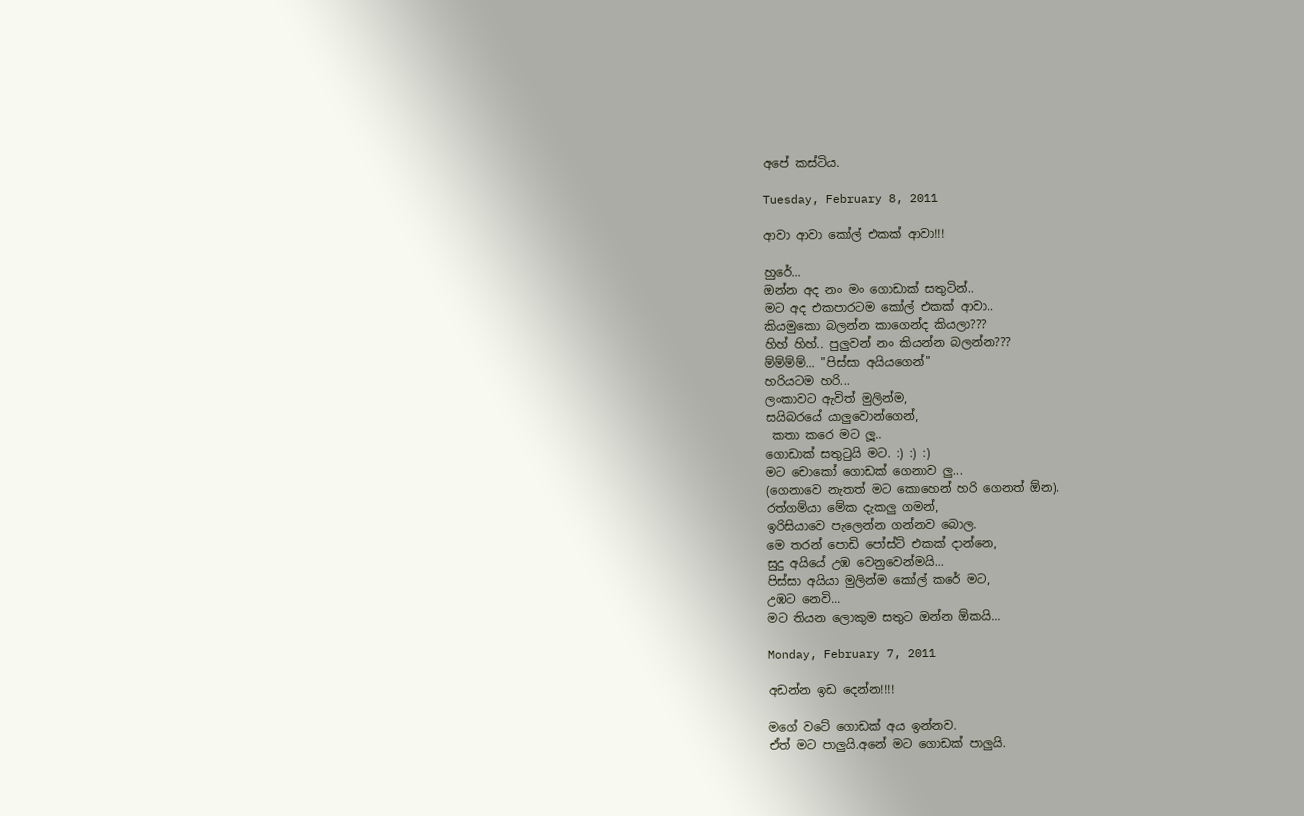අපේ කස්ටිය.

Tuesday, February 8, 2011

ආවා ආවා කෝල් එකක් ආවා!!!

හුරේ...
ඔන්න අද නං මං ගොඩාක් සතුටින්..
මට අද එකපාරටම කෝල් එකක් ආවා..
කියමුකො බලන්න කාගෙන්ද කියලා???
හිහ් හිහ්.. පුලුවන් නං කියන්න බලන්න???
ම්ම්ම්ම්... "පිස්සා අයියගෙන්"
හරියටම හරි...
ලංකාවට ඇවිත් මුලින්ම,
සයිබරයේ යාලුවොන්ගෙන්,
 කතා කරෙ මට ලූ..
ගොඩාක් සතුටුයි මට. :) :) :)
මට චොකෝ ගොඩක් ගෙනාව ලු...
(ගෙනාවෙ නැතත් මට කොහෙන් හරි ගෙනත් ඕන).
රත්ගම්යා මේක දැකලු ගමන්,
ඉරිසියාවෙ පැලෙන්න ගන්නව බොල.
මෙ තරන් පොඩි පෝස්ට් එකක් දාන්නෙ,
සුදු අයියේ උඹ වෙනුවෙන්මයි...
පිස්සා අයියා මුලින්ම කෝල් කරේ මට,
උඹට නෙවි...
මට තියන ලොකුම සතුට ඔන්න ඕකයි...

Monday, February 7, 2011

අඩන්න ඉඩ දෙන්න!!!!

මගේ වටේ ගොඩක් අය ඉන්නව.
ඒත් මට පාලුයි.අනේ මට ගොඩක් පාලුයි.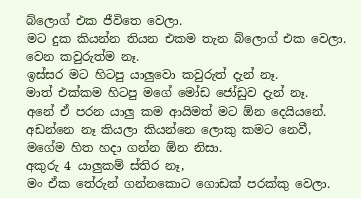බ්ලොග් එක ජීවිතෙ වෙලා.
මට දුක කියන්න තියන එකම තැන බ්ලොග් එක වෙලා.
වෙන කවුරුත්ම නෑ.
ඉස්සර මට හිටපු යාලුවො කවුරුත් දැන් නෑ.
මාත් එක්කම හිටපු මගේ මෝඩ ජෝඩුව දැන් නෑ.
අනේ ඒ පරන යාලු කම ආයිමත් මට ඕන දෙයියනේ.
අඩන්නෙ නෑ කියලා කියන්නෙ ලොකු කමට නෙවී,
මගේම හිත හදා ගන්න ඕන නිසා.
අකුරු 4 යාලුකම් ස්තිර නෑ,
මං ඒක තේරුන් ගන්නකොට ගොඩක් පරක්කු වෙලා.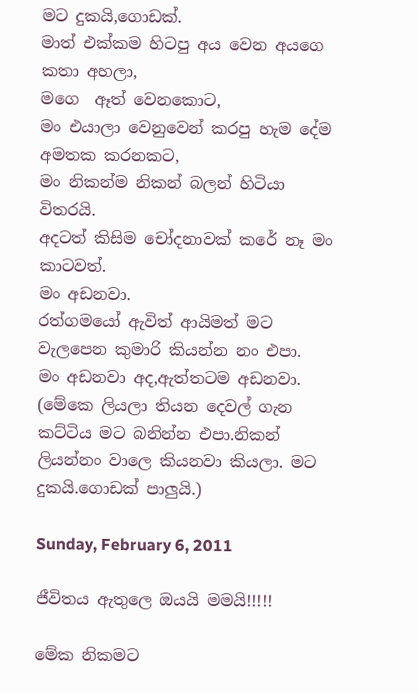මට දුකයි,ගොඩක්.
මාත් එක්කම හිටපු අය වෙන අයගෙ කතා අහලා,
මගෙ  ඈත් වෙනකොට,
මං එයාලා වෙනුවෙන් කරපු හැම දේම අමතක කරනකට,
මං නිකන්ම නිකන් බලන් හිටියා විතරයි.
අදටත් කිසිම චෝදනාවක් කරේ නෑ මං කාටවත්.
මං අඩනවා.
රත්ගමයෝ ඇවිත් ආයිමත් මට වැලපෙන කුමාරි කියන්න නං එපා.
මං අඩනවා අද,ඇත්තටම අඩනවා.
(මේකෙ ලියලා තියන දෙවල් ගැන කට්ටිය මට බනින්න එපා.නිකන් ලියන්නං වාලෙ කියනවා කියලා. මට දුකයි.ගොඩක් පාලුයි.)

Sunday, February 6, 2011

ජීවිතය ඇතුලෙ ඔයයි මමයි!!!!!

මේක නිකමට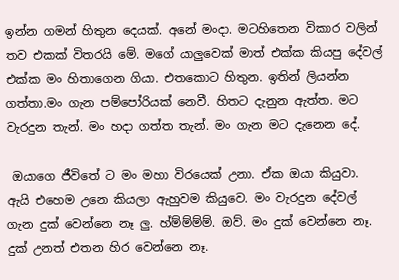ඉන්න ගමන් හිතුන දෙයක්. අනේ මංදා. මටහිතෙන විකාර වලින් තව එකක් විතරයි මේ. මගේ යාලුවෙක් මාත් එක්ක කියපු දේවල් එක්ක මං හිතාගෙන ගියා. එතකොට හිතුන. ඉතින් ලියන්න ගත්තා.මං ගැන පම්පෝරියක් නෙවී. හිතට දැනුන ඇත්ත. මට වැරදුන තැන්. මං හදා ගත්ත තැන්. මං ගැන මට දැනෙන දේ.

 ඔයාගෙ ජීවිතේ ට මං මහා විරයෙක් උනා. ඒක ඔයා කියුවා. ඇයි එහෙම උනෙ කියලා ඇහුවම කියුවෙ. මං වැරදුන දේවල් ගැන දුක් වෙන්නෙ නෑ ලු. හ්ම්ම්ම්ම්. ඔව්. මං දුක් වෙන්නෙ නෑ. දුක් උනත් එතන හිර වෙන්නෙ නෑ.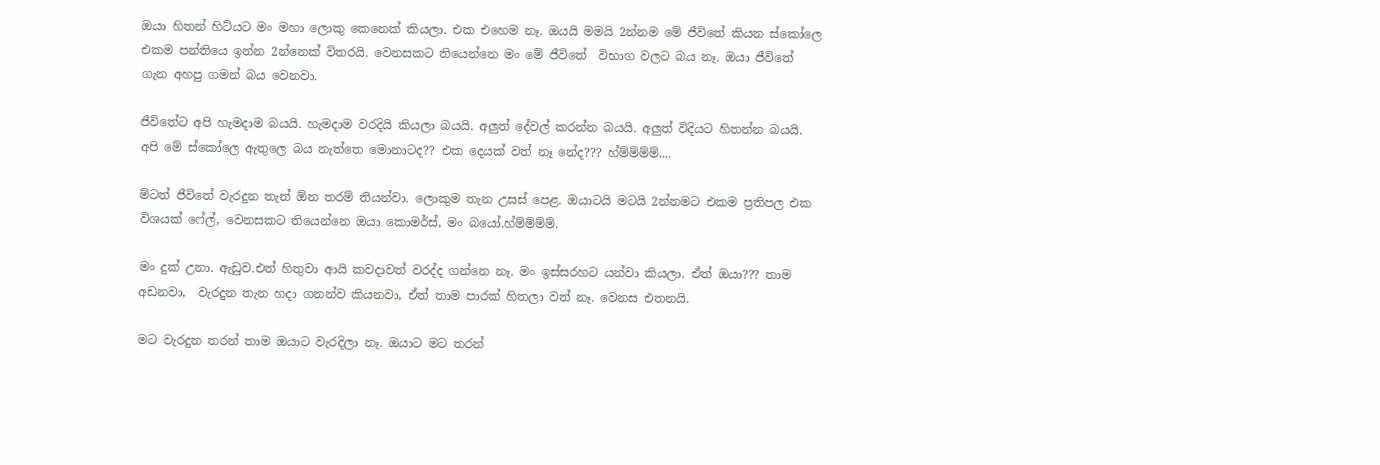ඔයා හිතන් හිට්යට මං මහා ලොකු කෙනෙක් කියලා. එක එහෙම නෑ. ඔයයි මමයි 2න්නම මේ ජීවිතේ කියන ස්කෝලෙ එකම පන්තියෙ ඉන්න 2න්නෙක් විතරයි. වෙනසකට තියෙන්නෙ මං මේ ජීවිතේ  විභාග වලට බය නෑ. ඔයා ජීවිතේ ගැන අහපු ගමන් බය වෙනවා.

ජීවිතේට අපි හැමදාම බයයි. හැමදාම වරදියි කියලා බයයි. අලුත් දේවල් කරන්න බයයි. අලුත් විදියට හිතන්න බයයි. අපි මේ ස්කෝලෙ ඇතුලෙ බය නැත්තෙ මොනාටද?? එක දෙයක් වත් නෑ නේද??? හ්ම්ම්ම්ම්....

ම්ටත් ජීවිතේ වැරදුන තැන් ඕන තරම් තියන්වා. ලොකුම තැන උසස් පෙළ. ඔයාටයි මටයි 2න්නමට එකම ප්‍රතිපල එක විශයක් ෆේල්, වෙනසකට තියෙන්නෙ ඔයා කොමර්ස්, මං බයෝ.හ්ම්ම්ම්ම්.

මං දුක් උනා. ඇඩුව.එත් හිතුවා ආයි කවදාවත් වරද්ද ගන්නෙ නෑ. මං ඉස්සරහට යන්වා කියලා. ඒත් ඔයා??? තාම අඩනවා,  වැරදුන තැන හදා ගනන්ව කියනවා, ඒත් තාම පාරක් හිතලා වත් නෑ. වෙනස එතනයි.

මට වැරදුන තරන් තාම ඔයාට වැරදිලා නෑ. ඔයාට මට තරන්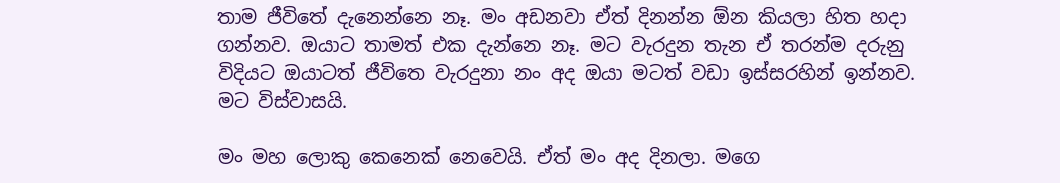තාම ජීවිතේ දැනෙන්නෙ නෑ. මං අඩනවා ඒත් දිනන්න ඕන කියලා හිත හදා ගන්නව. ඔයාට තාමත් එක දැන්නෙ නෑ. මට වැරදුන තැන ඒ තරන්ම දරුනු විදියට ඔයාටත් ජීවිතෙ වැරදුනා නං අද ඔයා මටත් වඩා ඉස්සරහින් ඉන්නව. මට විස්වාසයි.

මං මහ ලොකු කෙනෙක් නෙවෙයි. ඒත් මං අද දිනලා. මගෙ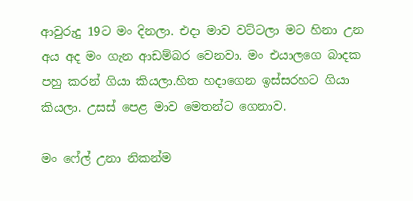ආවුරුදු 19ට මං දිනලා. එදා මාව වට්ටලා මට හිනා උන අය අද මං ගැන ආඩම්බර වෙනවා. මං එයාලගෙ බාදක පහු කරන් ගියා කියලා.හිත හදාගෙන ඉස්සරහට ගියා කියලා. උසස් පෙළ මාව මෙතන්ට ගෙනාව.

මං ෆේල් උනා නිකන්ම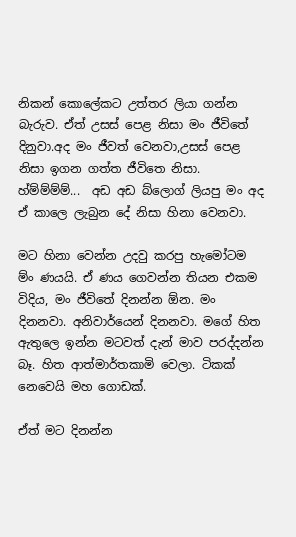නිකන් කොලේකට උත්තර ලියා ගන්න බැරුව. ඒත් උසස් පෙළ නිසා මං ජීවිතේ දිනුවා.අද මං ජීවත් වෙනවා,උසස් පෙළ නිසා ඉගන ගත්ත ජීවිතෙ නිසා. හ්ම්ම්ම්ම්...  අඩ අඩ බ්ලොග් ලියපු මං අද ඒ කාලෙ ලැබුන දේ නිසා හිනා වෙනවා.

මට හිනා වෙන්න උදවු කරපු හැමෝටම ම්ං ණයයි. ඒ ණය ගෙවන්න තියන එකම විදිය, මං ජීවිතේ දිනන්න ඕන. මං දිනනවා. අනිවාර්යෙන් දිනනවා. මගේ හිත ඇතුලෙ ඉන්න මටවත් දැන් මාව පරද්දන්න බෑ. හිත ආත්මාර්තකාමි වෙලා. ටිකක් නෙවෙයි මහ ගොඩක්.

ඒත් මට දිනන්න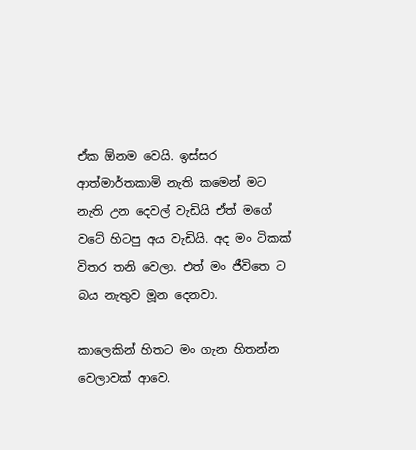ඒක ඕනම වෙයි. ඉස්සර ආත්මාර්තකාමි නැති කමෙන් මට නැති උන දෙවල් වැඩියි ඒත් මගේ වටේ හිටපු අය වැඩියි. අද මං ටිකක් විතර තනි වෙලා. එත් මං ජීවිතෙ ට බය නැතුව මූන දෙනවා.

කාලෙකින් හිතට මං ගැන හිතන්න වෙලාවක් ආවෙ.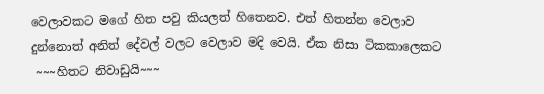වෙලාවකට මගේ හිත පවු කියලත් හිතෙනව. එත් හිතන්න වෙලාව දුන්නොත් අනිත් දේවල් වලට වෙලාව මදි වෙයි. ඒක නිසා ටිකකාලෙකට
 ~~~හිතට නිවාඩුයි~~~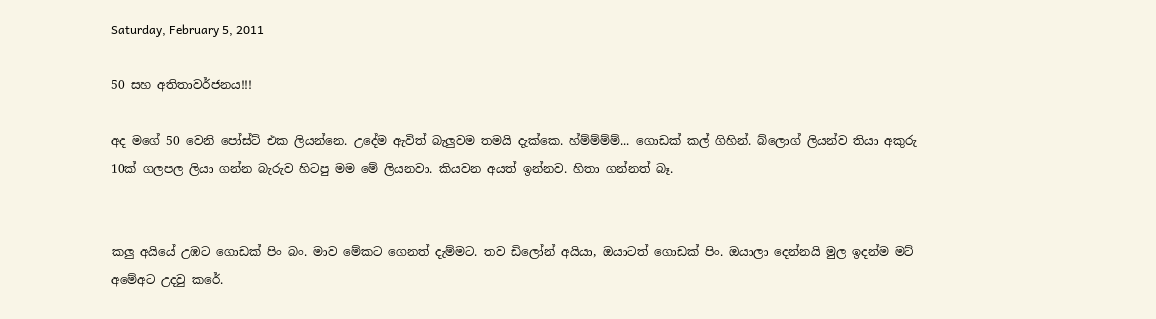Saturday, February 5, 2011

50 සහ අතිතාවර්ජනය!!!

අද මගේ 50 වෙනි පෝස්ට් එක ලියන්නෙ. උදේම ඇවිත් බැලුවම තමයි දැක්කෙ. හ්ම්ම්ම්ම්... ගොඩක් කල් ගිහින්. බ්ලොග් ලියන්ව තියා අකුරු 10ක් ගලපල ලියා ගන්න බැරුව හිටපු මම මේ ලියනවා. කියවන අයත් ඉන්නව. හිතා ගන්නත් බෑ.


කලු අයියේ උඹට ගොඩක් පිං බං. මාව මේකට ගෙනත් දැම්මට. තව ඩිලෝන් අයියා, ඔයාටත් ගොඩක් පිං. ඔයාලා දෙන්නයි මුල ඉදන්ම මට් අමේඅට උදවු කරේ.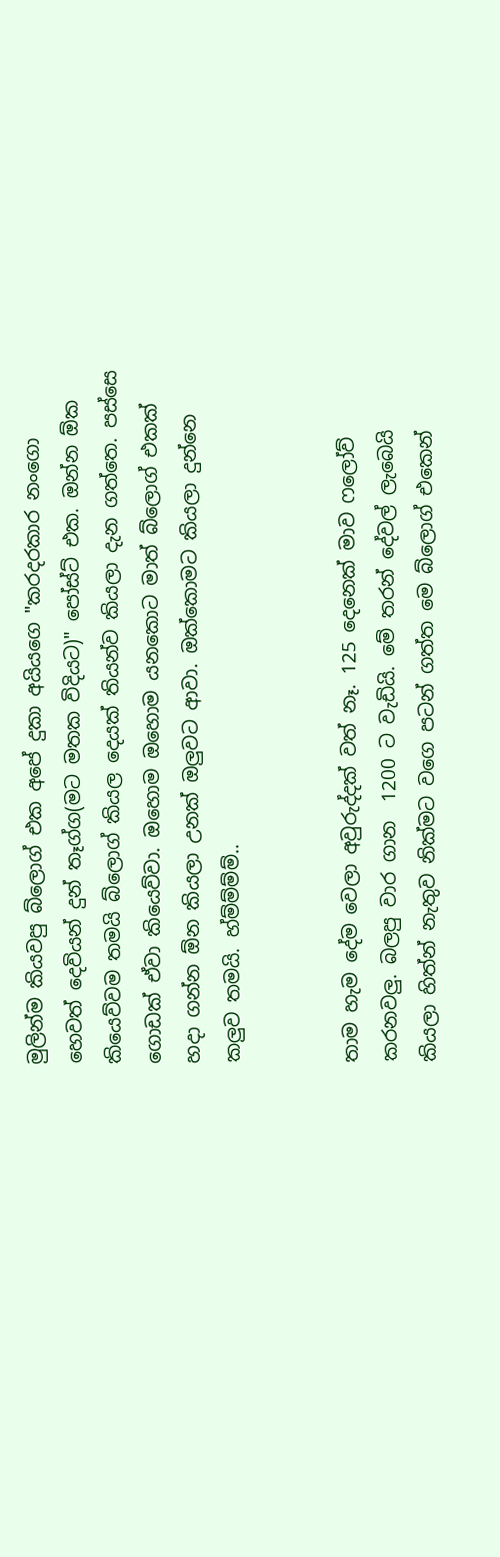මුලින්ම කියවපු බ්ලොග් එක අපේ දුකා අයියගෙ "කරදරකාර නංගො හෙවත් දෙවියන් දුන් තෑග්ග(මට මතක විදියට)" පෝස්ට් එක. ඔන්න ඕක කියෙව්වම තමයි බ්ලොග් කියල දෙයක් තියන්ව කියලා දැන ගත්තෙ. පස්සෙ ගොඩක් ඒවා කියෙව්වා. ඔහොම ඔහොම යනකොට මාත් බ්ලොග් එකක් හදා ගන්න ඕන කියලා උනක් ඔලුවට ආවා. ඔක්කොමට කියලා දුන්නෙ කලුව තමයි. හ්ම්ම්ම්ම්..


තාම හැම දේම වෙලා අවුරුද්දක් වත් නෑ. 125 දෙනෙක් මාව ෆලෝව් කරනවලු. බලපු වාර ගාන  1200 ට වැඩියි. මේ තරන් දේවල් ලැබෙයි කියලා හිත්න් නැතුව නික්මට වගෙ පටන් ගත්ත මෙ බ්ලොග් එකෙන්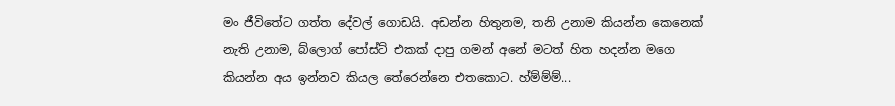මං ජීවිතේට ගත්ත දේවල් ගොඩයි. අඩන්න හිතුනම, තනි උනාම කියන්න කෙනෙක් නැති උනාම, බ්ලොග් පෝස්ට් එකක් දාපු ගමන් අනේ මටත් හිත හදන්න මගෙ කියන්න අය ඉන්නව කියල තේරෙන්නෙ එතකොට. හ්ම්ම්ම්...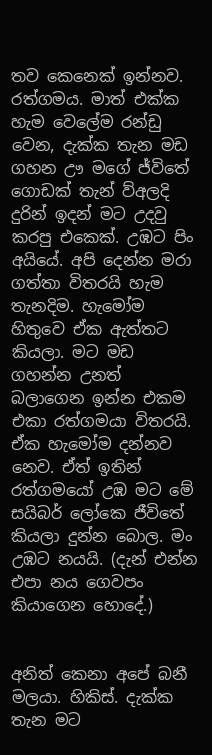තව කෙනෙක් ඉන්නව. රත්ගමය. මාත් එක්ක හැම වෙලේම රන්ඩු වෙන, දැක්ක තැන මඩ ගහන ඌ මගේ ජ්විතේ ගොඩක් තැන් ව්අලදි දුරින් ඉදන් මට උදවු කරපු එකෙක්. උඹට පිං අයියේ. අපි දෙන්න මරා ගත්තා විතරයි හැම තැනදිම. හැමෝම හිතුවෙ ඒක ඇත්තට කියලා. මට මඩ ගහන්න උනත් බලාගෙන ඉන්න එකම එකා රත්ගමයා විතරයි. ඒක හැමෝම දන්නව නෙව. ඒත් ඉතින් රත්ගමයෝ උඹ මට මේ සයිබර් ලෝකෙ ජීවිතේ කියලා දුන්න බොල. මං උඹට නයයි. (දැන් එන්න එපා නය ගෙවපං කියාගෙන හොදේ.)


අනිත් කෙනා අපේ බනී මලයා. හිකිස්. දැක්ක තැන මට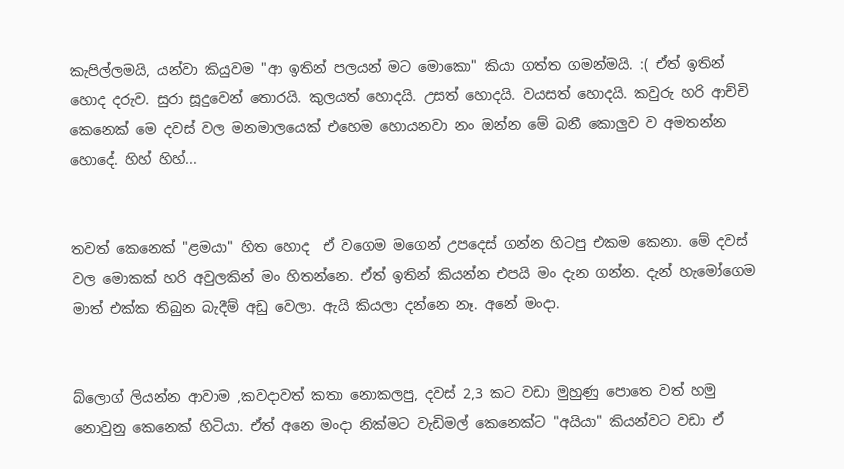කැපිල්ලමයි, යන්වා කියුවම "ආ ඉතින් පලයන් මට මොකො" කියා ගත්ත ගමන්මයි. :( ඒත් ඉතින් හොද දරුව. සුරා සූදුවෙන් තොරයි. කුලයත් හොදයි. උසත් හොදයි. වයසත් හොදයි. කවුරු හරි ආච්චි කෙනෙක් මෙ දවස් වල මනමාලයෙක් එහෙම හොයනවා නං ඔන්න මේ බනී කොලුව ව අමතන්න හොදේ. හිහ් හිහ්...


තවත් කෙනෙක් "ළමයා" හිත හොද  ඒ වගෙම මගෙන් උපදෙස් ගන්න හිටපු එකම කෙනා. මේ දවස් වල මොකක් හරි අවුලකින් මං හිතන්නෙ. ඒත් ඉතින් කියන්න එපයි මං දැන ගන්න. දැන් හැමෝගෙම මාත් එක්ක තිබුන බැදීම් අඩු වෙලා. ඇයි කියලා දන්නෙ නෑ. අනේ මංදා.


බ්ලොග් ලියන්න ආවාම ,කවදාවත් කතා නොකලපු, දවස් 2,3 කට වඩා මුහුණු පොතෙ වත් හමු නොවුනු කෙනෙක් හිටියා. ඒත් අනෙ මංදා නික්මට වැඩිමල් කෙනෙක්ට "අයියා" කියන්වට වඩා ඒ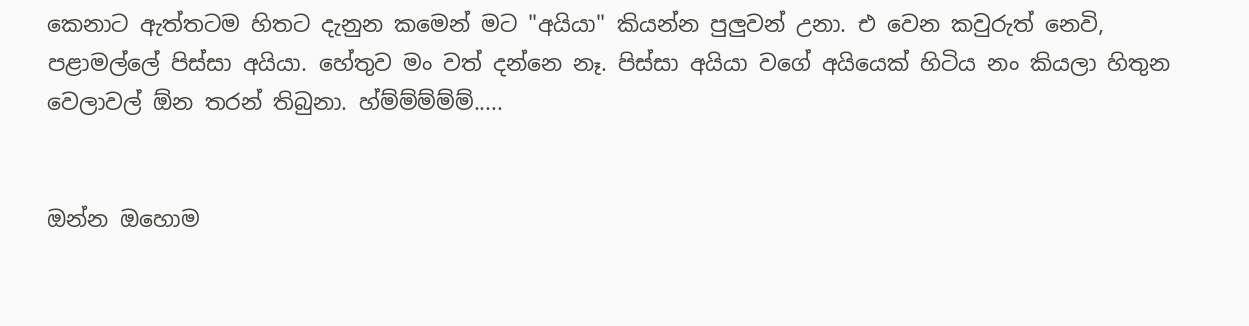කෙනාට ඇත්තටම හිතට දැනුන කමෙන් මට "අයියා" කියන්න පුලුවන් උනා. එ වෙන කවුරුත් නෙවි,  පළාමල්ලේ පිස්සා අයියා. හේතුව මං වත් දන්නෙ නෑ. පිස්සා අයියා වගේ අයියෙක් හිටිය නං කියලා හිතුන වෙලාවල් ඕන තරන් තිබුනා. හ්ම්ම්ම්ම්ම්.....


ඔන්න ඔහොම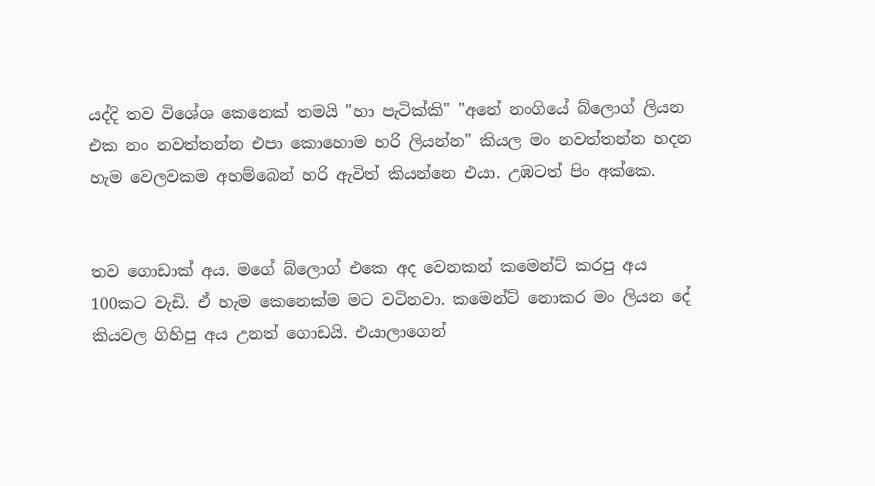යද්දි තව විශේශ කෙනෙක් තමයි "හා පැටික්කි" "අනේ නංගියේ බ්ලොග් ලියන එක නං නවත්තන්න එපා කොහොම හරි ලියන්න" කියල මං නවත්තන්න හදන හැම වෙලවකම අහම්බෙන් හරි ඇවිත් කියන්නෙ එයා. උඹටත් පිං අක්කෙ.


තව ගොඩාක් අය. මගේ බ්ලොග් එකෙ අද වෙනකන් කමෙන්ට් කරපු අය 100කට වැඩි. ඒ හැම කෙනෙක්ම මට වටිනවා. කමෙන්ට් නොකර මං ලියන දේ කියවල ගිහිපු අය උනත් ගොඩයි. එයාලාගෙන්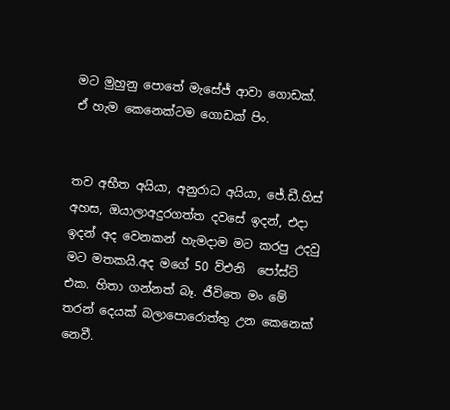මට මුහුනු පොතේ මැසේජ් ආවා ගොඩක්. ඒ හැම කෙනෙක්ටම ගොඩක් පිං.


තව අභීත අයියා, අනුරාධ අයියා, ජේ.ඩී.හිස් අහස, ඔයාලාඅදුරගත්ත දවසේ ඉදන්, එදා ඉදන් අද වෙනකන් හැමදාම මට කරපු උදවු මට මතකයි.අද මගේ 50 ව්එනි  පෝස්ට් එක. හිතා ගන්නත් බෑ. ජීවිතෙ මං මේ තරන් දෙයක් බලාපොරොත්තු උන කෙනෙක් නෙවී.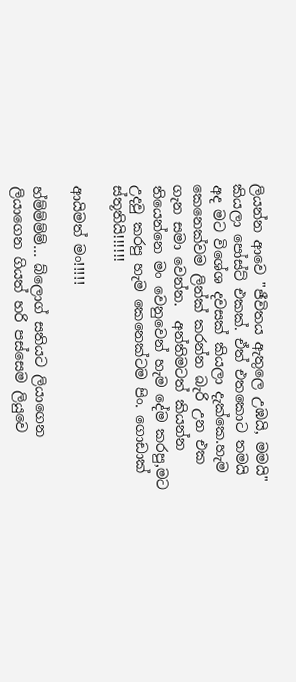ලියන්න ආවෙ "ජීවිතය ඇතුලෙ උඹයි, මමයි" කියලා පෝස්ට් එකක්. ඒත් එතකොට තමයි අද මට විශේශ දවසක් කියලා දැක්කෙ.හැම කෙනෙක්වම ලින්ක් කරන්න බැරි උන එක ගැන සමා වෙන්න.  අන්තිමටත් කියන්න තියෙන්නෙ මං වෙනුවෙන් හැම දේම කරපු,මට උදවු කරපු හැම කෙනෙක්ටම පිං. ගොඩාක් ස්තූතියි!!!!!!

ආයිමත් මං!!!!!

හ්ම්ම්ම්ම්... බ්ලොග් සතියට ලියාගෙන ලියාගෙන ගියත් හරි පස්සෙම ලියුවෙ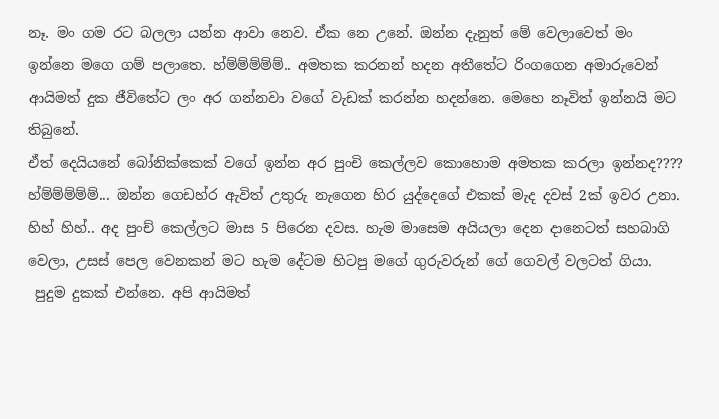නෑ. මං ගම රට බලලා යන්න ආවා නෙව. ඒක නෙ උනේ. ඔන්න දැනුත් මේ වෙලාවෙත් මං ඉන්නෙ මගෙ ගම් පලාතෙ. හ්ම්ම්ම්ම්ම්.. අමතක කරනන් හදන අතීතේට රිංගගෙන අමාරුවෙන් ආයිමත් දුක ජීවිතේට ලං අර ගන්නවා වගේ වැඩක් කරන්න හදන්නෙ. මෙහෙ නෑවිත් ඉන්නයි මට තිබුනේ.
ඒත් දෙයියනේ බෝනික්කෙක් වගේ ඉන්න අර පුංචි කෙල්ලව කොහොම අමතක කරලා ඉන්නද????  හ්ම්ම්ම්ම්ම්... ඔන්න ගෙඩහ්ර ඇවිත් උතුරු නැගෙන හිර යුද්දෙගේ එකක් මැද දවස් 2ක් ඉවර උනා. හිහ් හිහ්.. අද පුංච් කෙල්ලට මාස 5 පිරෙන දවස. හැම මාසෙම අයියලා දෙන දානෙටත් සහබාගි වෙලා, උසස් පෙල වෙනකන් මට හැම දේටම හිටපු මගේ ගුරුවරුන් ගේ ගෙවල් වලටත් ගියා.
 පුදුම දුකක් එන්නෙ. අපි ආයිමත්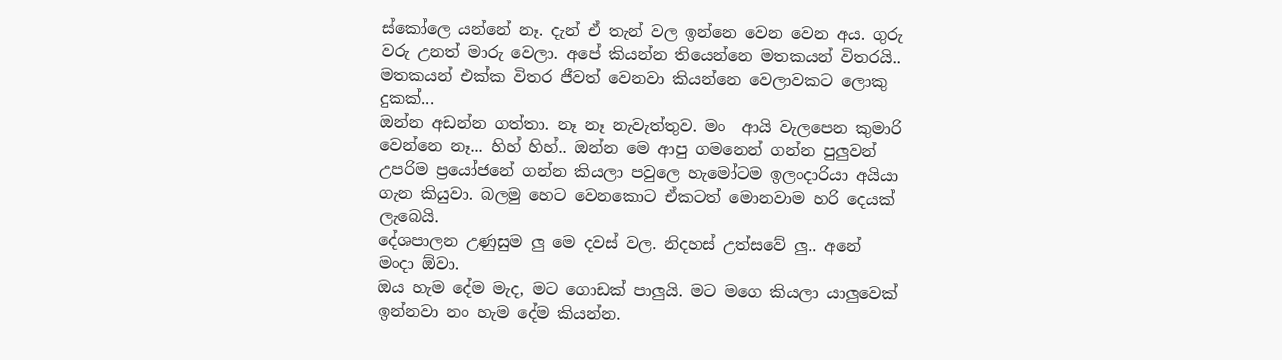ස්කෝලෙ යන්නේ නෑ. දැන් ඒ තැන් වල ඉන්නෙ වෙන වෙන අය. ගුරු වරු උනත් මාරු වෙලා. අපේ කියන්න තියෙන්නෙ මතකයන් විතරයි.. මතකයන් එක්ක විතර ජීවත් වෙනවා කියන්නෙ වෙලාවකට ලොකු දුකක්...
ඔන්න අඩන්න ගත්තා. නෑ නෑ නැවැත්තුව. මං  ආයි වැලපෙන කුමාරි වෙන්නෙ නෑ... හිහ් හිහ්.. ඔන්න මෙ ආපු ගමනෙන් ගන්න පුලුවන් උපරිම ප්‍රයෝජනේ ගන්න කියලා පවුලෙ හැමෝටම ඉලංදාරියා අයියා ගැන කියුවා. බලමු හෙට වෙනකොට ඒකටත් මොනවාම හරි දෙයක් ලැබෙයි.
දේශපාලන උණුසුම ලු මෙ දවස් වල. නිදහස් උත්සවේ ලු.. අනේ මංදා ඕවා.
ඔය හැම දේම මැද, මට ගොඩක් පාලුයි. මට මගෙ කියලා යාලුවෙක් ඉන්නවා නං හැම දේම කියන්න.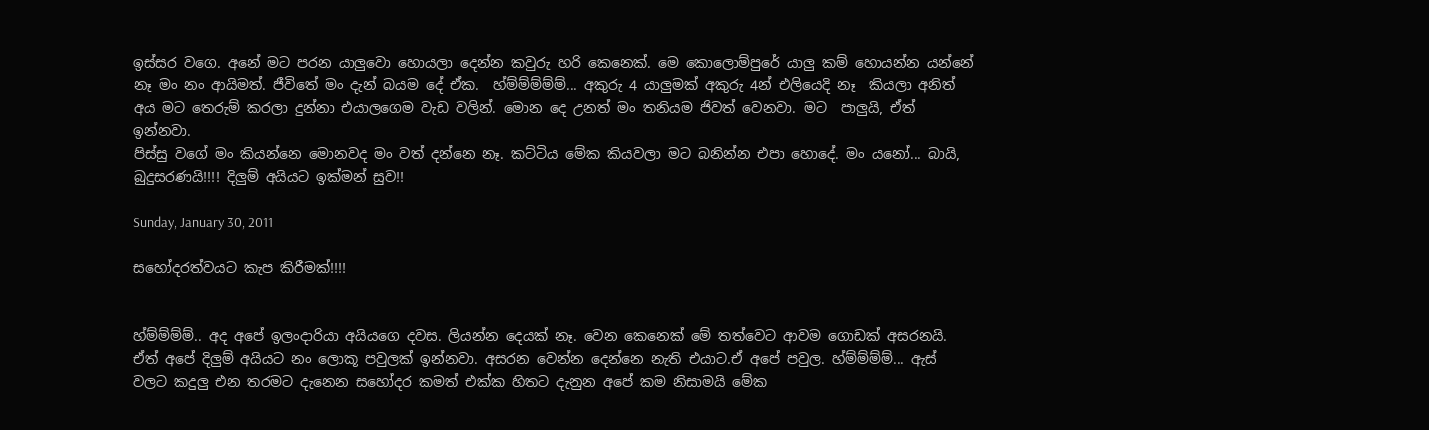ඉස්සර වගෙ. අනේ මට පරන යාලුවො හොයලා දෙන්න කවුරු හරි කෙනෙක්. මෙ කොලොම්පුරේ යාලු කම් හොයන්න යන්නේ නෑ මං නං ආයිමත්. ජීවිතේ මං දැන් බයම දේ ඒක.  හ්ම්ම්ම්ම්ම්... අකුරු 4 යාලුමක් අකුරු 4න් එලියෙදි නෑ  කියලා අනිත් අය මට තෙරුම් කරලා දුන්නා එයාලගෙම වැඩ වලින්. මොන දෙ උනත් මං තනියම ජිවත් වෙනවා. මට  පාලුයි, ඒත් ඉන්නවා.
පිස්සු වගේ මං කියන්නෙ මොනවද මං වත් දන්නෙ නෑ. කට්ටිය මේක කියවලා මට බනින්න එපා හොදේ. මං යනෝ... බායි,
බුදුසරණයි!!!! දිලුම් අයියට ඉක්මන් සුව!!

Sunday, January 30, 2011

සහෝදරත්වයට කැප කිරීමක්!!!!


හ්ම්ම්ම්ම්.. අද අපේ ඉලංදාරියා අයියගෙ දවස. ලියන්න දෙයක් නෑ. වෙන කෙනෙක් මේ තත්වෙට ආවම ගොඩක් අසරනයි. ඒත් අපේ දිලුම් අයියට නං ලොකූ පවුලක් ඉන්නවා. අසරන වෙන්න දෙන්නෙ නැති එයාට.ඒ අපේ පවුල. හ්ම්ම්ම්ම්... ඇස් වලට කදුලු එන තරමට දැනෙන සහෝදර කමත් එක්ක හිතට දැනුන අපේ කම නිසාමයි මේක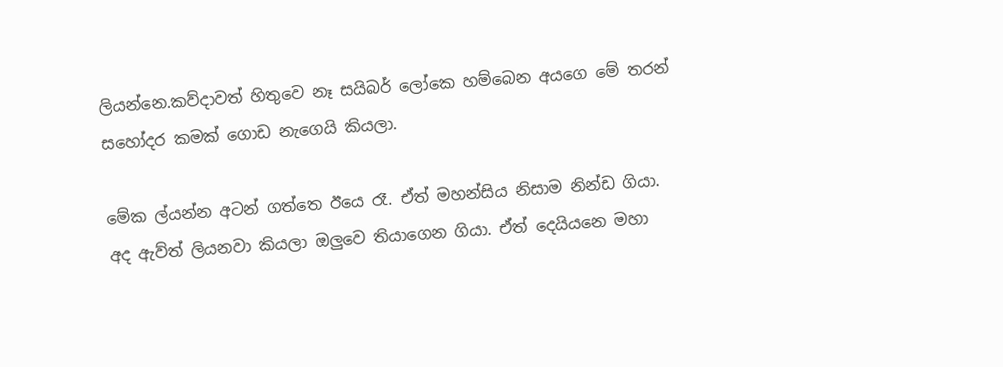ලියන්නෙ.කව්දාවත් හිතුවෙ නෑ සයිබර් ලෝකෙ හම්බෙන අයගෙ මේ තරන් සහෝදර කමක් ගොඩ නැගෙයි කියලා.

මේක ල්යන්න අටන් ගත්තෙ ඊයෙ රෑ. ඒත් මහන්සිය නිසාම නින්ඩ ගියා. අද ඇව්ත් ලියනවා කියලා ඔලුවෙ තියාගෙන ගියා. ඒත් දෙයියනෙ මහා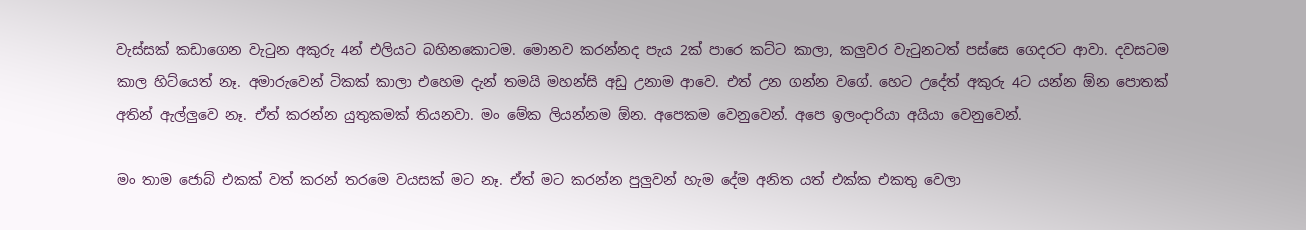වැස්සක් කඩාගෙන වැටුන අකුරු 4න් එලියට බහිනකොටම. මොනව කරන්නද පැය 2ක් පාරෙ කට්ට කාලා, කලුවර වැටුනටත් පස්සෙ ගෙදරට ආවා. දවසටම කාල හිට්යෙත් නෑ. අමාරුවෙන් ටිකක් කාලා එහෙම දැන් තමයි මහන්සි අඩු උනාම ආවෙ. එත් උන ගන්න වගේ. හෙට උදේත් අකුරු 4ට යන්න ඕන පොතක් අතින් ඇල්ලුවෙ නෑ. ඒත් කරන්න යුතුකමක් තියනවා. මං මේක ලියන්නම ඕන. අපෙකම වෙනුවෙන්. අපෙ ඉලංදාරියා අයියා වෙනුවෙන්.

මං තාම ජොබ් එකක් වත් කරන් තරමෙ වයසක් මට නෑ. ඒත් මට කරන්න පුලුවන් හැම දේම අනිත යත් එක්ක එකතු වෙලා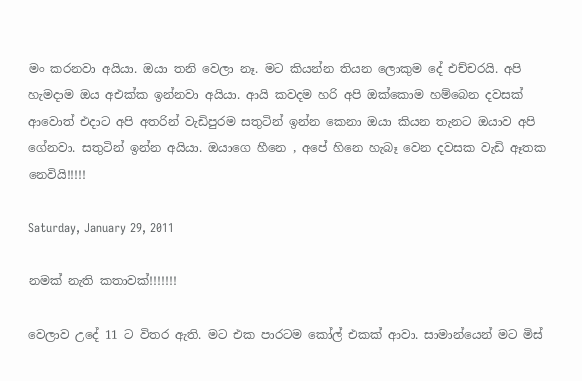මං කරනවා අයියා. ඔයා තනි වෙලා නෑ. මට කියන්න තියන ලොකුම දේ එච්චරයි. අපි හැමදාම ඔය අඑක්ක ඉන්නවා අයියා. ආයි කවදම හරි අපි ඔක්කොම හම්බෙන දවසක් ආවොත් එදාට අපි අතරින් වැඩිපුරම සතුටින් ඉන්න කෙනා ඔයා කියන තැනට ඔයාව අපි ගේනවා. සතුටින් ඉන්න අයියා. ඔයාගෙ හීනෙ , අපේ හිනෙ හැබෑ වෙන දවසක වැඩි ඈතක නෙවියි!!!!!

Saturday, January 29, 2011

නමක් නැති කතාවක්!!!!!!!

වෙලාව උදේ 11 ට විතර ඇති. මට එක පාරටම කෝල් එකක් ආවා. සාමාන්යෙන් මට මිස්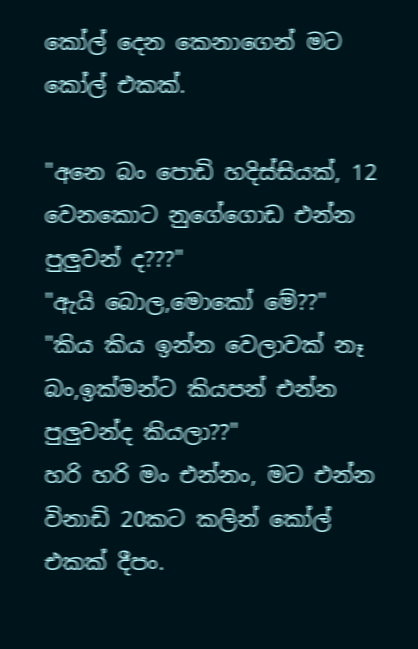කෝල් දෙන කෙනාගෙන් මට කෝල් එකක්.

"අනෙ බං පොඩි හදිස්සියක්, 12 වෙනකොට නුගේගොඩ එන්න පුලුවන් ද???"
"ඇයි බොල,මොකෝ මේ??"
"කිය කිය ඉන්න වෙලාවක් නෑ බං,ඉක්මන්ට කියපන් එන්න පුලුවන්ද කියලා??"
හරි හරි මං එන්නං, මට එන්න විනාඩි 20කට කලින් කෝල් එකක් දීපං.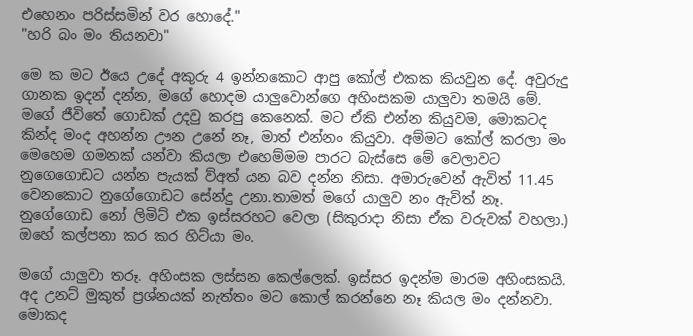එහෙනං පරිස්සමින් වර හොදේ."
"හරි බං මං තියනවා"

මෙ ක මට ඊයෙ උදේ අකුරු 4 ඉන්නකොට ආපු කෝල් එකක කියවුන දේ. අවුරුදු ගානක ඉදන් දන්න, මගේ හොදම යාලුවොන්ගෙ අහිංසකම යාලුවා තමයි මේ. මගේ ජීවිතේ ගොඩක් උදවු කරපු කෙනෙක්. මට ඒකි එන්න කියුවම, මොකටද කින්ද මංද අහන්න ඌන උනේ නෑ, මාත් එන්නං කියුවා. අම්මට කෝල් කරලා මං මෙහෙම ගමනක් යන්වා කියලා එහෙම්මම පාරට බැස්සෙ මේ වෙලාවට නුගෙගොඩට යන්න පැයක් ව්අත් යන බව දන්න නිසා. අමාරුවෙන් ඇවිත් 11.45 වෙනකොට නුගේගොඩට සේන්දු උනා.තාමත් මගේ යාලුව නං ඇවිත් නෑ. නුගේගොඩ නෝ ලිමිට් එක ඉස්සරහට වෙලා (සිකුරාදා නිසා ඒක වරුවක් වහලා.) ඔහේ කල්පනා කර කර හිට්යා මං.

මගේ යාලුවා තරූ. අහිංසක ලස්සන කෙල්ලෙක්. ඉස්සර ඉදන්ම මාරම අහිංසකයි. අද උනට් මුකුත් ප්‍රශ්නයක් නැත්තං මට කොල් කරන්නෙ නෑ කියල මං දන්නවා. මොකද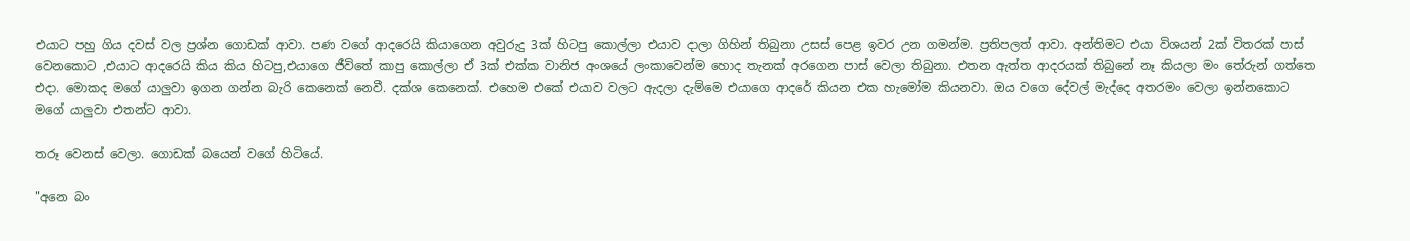එයාට පහු ගිය දවස් වල ප්‍රශ්න ගොඩක් ආවා. පණ වගේ ආදරෙයි කියාගෙන අවුරුදු 3ක් හිටපු කොල්ලා එයාව දාලා ගිහින් තිබුනා උසස් පෙළ ඉවර උන ගමන්ම. ප්‍රතිපලත් ආවා. අන්තිමට එයා විශයන් 2ක් විතරක් පාස් වෙනකොට ,එයාට ආදරෙයි කිය කිය හිටපු,එයාගෙ ජීවිතේ කාපු කොල්ලා ඒ 3ක් එක්ක වානිජ අංශයේ ලංකාවෙන්ම හොද තැනක් අරගෙන පාස් වෙලා තිබුනා. එතන ඇත්ත ආදරයක් තිබුනේ නෑ කියලා මං තේරුන් ගත්තෙ එදා. මොකද මගේ යාලුවා ඉගන ගන්න බැරි කෙනෙක් නෙවී. දක්ශ කෙනෙක්. එහෙම එකේ එයාව වලට ඇදලා දැම්මෙ එයාගෙ ආදරේ කියන එක හැමෝම කියනවා. ඔය වගෙ දේවල් මැද්දෙ අතරමං වෙලා ඉන්නකොට මගේ යාලුවා එතන්ට ආවා.

තරූ වෙනස් වෙලා. ගොඩක් බයෙන් වගේ හිටියේ.

"අනෙ බං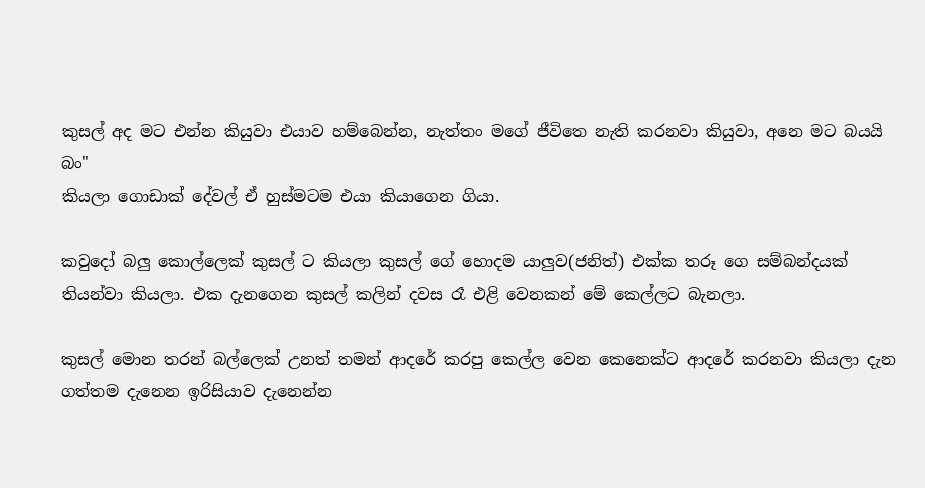කුසල් අද මට එන්න කියුවා එයාව හම්බෙන්න, නැත්තං මගේ ජීවිතෙ නැති කරනවා කියුවා, අනෙ මට බයයි බං"
කියලා ගොඩාක් දේවල් ඒ හුස්මටම එයා කියාගෙන ගියා.

කවුදෝ බලු කොල්ලෙක් කුසල් ට කියලා කුසල් ගේ හොදම යාලුව(ජනිත්) එක්ක තරූ ගෙ සම්බන්දයක් තියන්වා කියලා. එක දැනගෙන කුසල් කලින් දවස රෑ එළි වෙනකන් මේ කෙල්ලට බැනලා.

කුසල් මොන තරන් බල්ලෙක් උනත් තමන් ආදරේ කරපු කෙල්ල වෙන කෙනෙක්ට ආදරේ කරනවා කියලා දැන ගත්තම දැනෙන ඉරිසියාව දැනෙන්න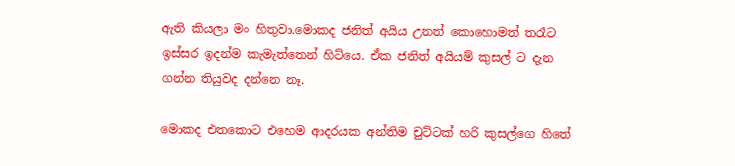ඇති කියලා මං හිතුවා.මොකද ජනිත් අයිය උනත් කොහොමත් තරෑට ඉස්සර ඉදන්ම කැමැත්තෙන් හිට්යෙ. ඒක ජනිත් අයියම් කුසල් ට දැන ගන්න තියුවද දන්නෙ නෑ.

මොකද එතකොට එහෙම ආදරයක අන්තිම චුට්ටක් හරි කුසල්ගෙ හිතේ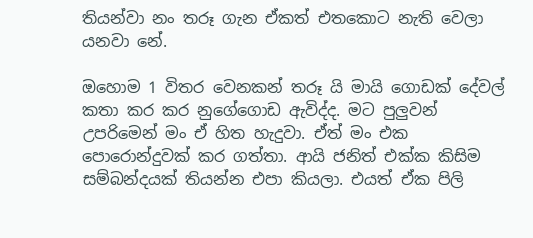තියන්වා නං තරූ ගැන ඒකත් එතකොට නැති වෙලා යනවා නේ.

ඔහොම 1 විතර වෙනකන් තරූ යි මායි ගොඩක් දේවල් කතා කර කර නුගේගොඩ ඇවිද්ද. මට පුලුවන් උපරිමෙන් මං ඒ හිත හැදුවා. ඒත් මං එක පොරොන්දුවක් කර ගත්තා. ආයි ජනිත් එක්ක කිසිම සම්බන්දයක් තියන්න එපා කියලා. එයත් ඒක පිලි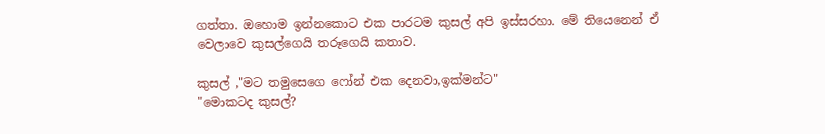ගත්තා. ඔහොම ඉන්නකොට එක පාරටම කුසල් අපි ඉස්සරහා. මේ තියෙනෙන් ඒ වෙලාවෙ කුසල්ගෙයි තරූගෙයි කතාව.

කුසල් ,"මට තමුසෙගෙ ෆෝන් එක දෙනවා,ඉක්මන්ට"
"මොකටද කුසල්?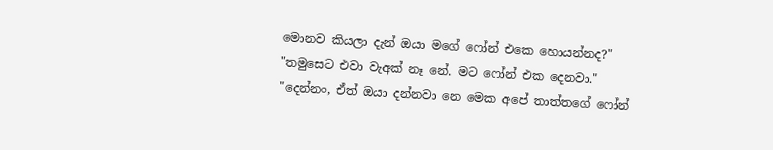මොනව කියලා දැන් ඔයා මගේ ෆෝන් එකෙ හොයන්නද?"
"තමුසෙට එවා වැඅක් නෑ නේ. මට ෆෝන් එක දෙනවා."
"දෙන්නං, ඒත් ඔයා දන්නවා නෙ මෙක අපේ තාත්තගේ ෆෝන්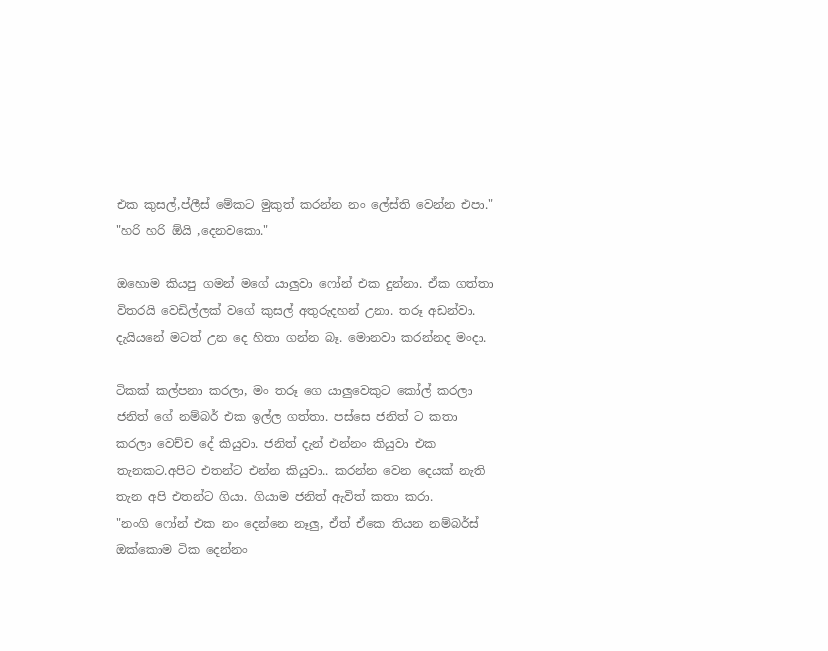එක කුසල්,ප්ලීස් මේකට මුකුත් කරන්න නං ලේස්ති වෙන්න එපා."
"හරි හරි ඕයි ,දෙනවකො."

ඔහොම කියපු ගමන් මගේ යාලුවා ෆෝන් එක දුන්නා. ඒක ගත්තා විතරයි වෙඩිල්ලක් වගේ කුසල් අතුරුදහන් උනා. තරූ අඩන්වා. දැයියනේ මටත් උන දෙ හිතා ගන්න බෑ. මොනවා කරන්නද මංදා.

ටිකක් කල්පනා කරලා, මං තරූ ගෙ යාලුවෙකුට කෝල් කරලා ජනිත් ගේ නම්බර් එක ඉල්ල ගත්තා. පස්සෙ ජනිත් ට කතා කරලා වෙච්ච දේ කියුවා. ජනිත් දැන් එන්නං කියුවා එක තැනකට.අපිට එතන්ට එන්න කියුවා.. කරන්න වෙන දෙයක් නැති තැන අපි එතන්ට ගියා. ගියාම ජනිත් ඇවිත් කතා කරා.
"නංගි ෆෝන් එක නං දෙන්නෙ නෑලු, ඒත් ඒකෙ තියන නම්බර්ස් ඔක්කොම ටික දෙන්නං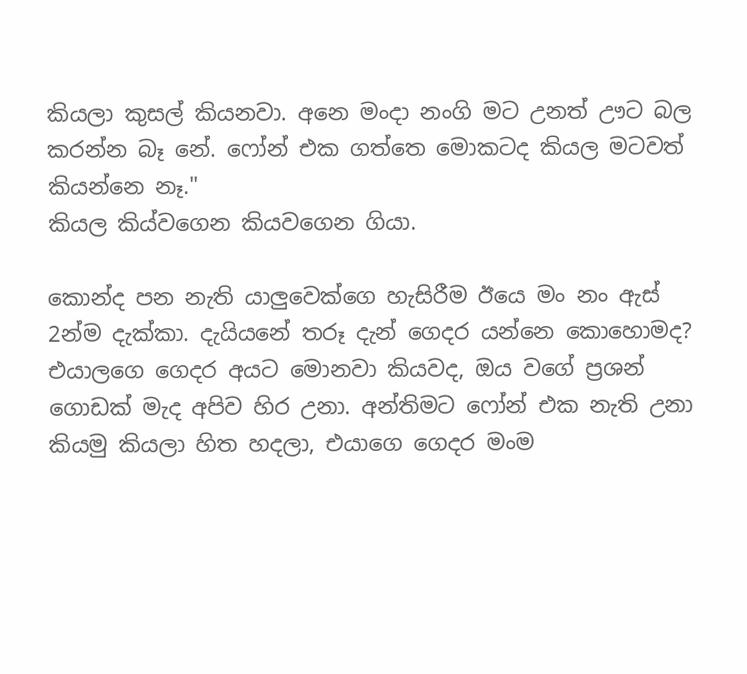කියලා කුසල් කියනවා. අනෙ මංදා නංගි මට උනත් ඌට බල කරන්න බෑ නේ. ෆෝන් එක ගත්තෙ මොකටද කියල මටවත් කියන්නෙ නෑ."
කියල කිය්වගෙන කියවගෙන ගියා.

කොන්ද පන නැති යාලුවෙක්ගෙ හැසිරීම ඊයෙ මං නං ඇස් 2න්ම දැක්කා. දැයියනේ තරූ දැන් ගෙදර යන්නෙ කොහොමද? එයාලගෙ ගෙදර අයට මොනවා කියවද, ඔය වගේ ප්‍රශන් ගොඩක් මැද අපිව හිර උනා. අන්තිමට ෆෝන් එක නැති උනා කියමු කියලා හිත හදලා, එයාගෙ ගෙදර මංම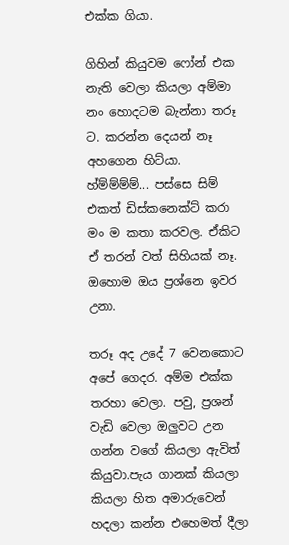එක්ක ගියා.

ගිහින් කියුවම ෆෝන් එක නැති වෙලා කියලා අම්මා නං හොදටම බැන්නා තරූ ට. කරන්න දෙයන් නෑ අහගෙන හිට්යා. හ්ම්ම්ම්ම්... පස්සෙ සිම් එකත් ඩිස්කනෙක්ට් කරා මං ම කතා කරවල. ඒකිට ඒ තරන් වත් සිහියක් නෑ. ඔහොම ඔය ප්‍රශ්නෙ ඉවර උනා.

තරූ අද උදේ 7 වෙනකොට අපේ ගෙදර. අම්ම එක්ක තරහා වෙලා. පවු, ප්‍රශන් වැඩි වෙලා ඔලුවට උන ගන්න වගේ කියලා ඇවිත් කියුවා.පැය ගානක් කියලා කියලා හිත අමාරුවෙන් හදලා කන්න එහෙමත් දීලා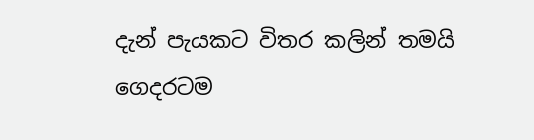දැන් පැයකට විතර කලින් තමයි ගෙදරටම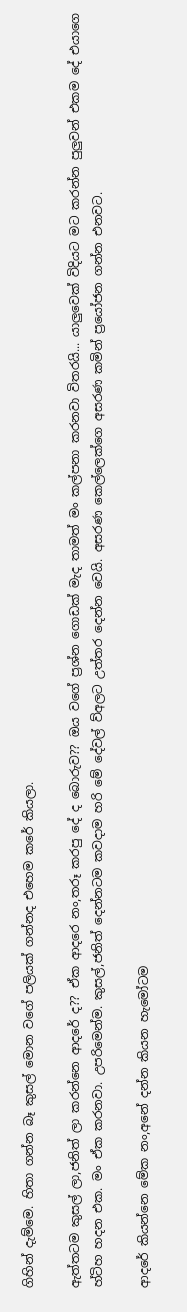ගිහින් දැම්මෙ. හිතා ගන්න බෑ කුසල් මොන වගේ පලියක් ගන්නද එහෙම කරේ කියලා.

ඇත්තටම කුසල් ලා,ජනිත් ලා කරන්නෙ ආදරේ ද?? ඒක ආදරෙ නං,තරූ කරපු දේ ද බොරුව?? ඔය වගේ ප්‍රශ්න ගොඩක් මැද තාමත් මං කල්පනා කරනවා විතරයි... යාලුවෙක් විදියට මට කරන්න පුලුවන් එකම දේ එයාගෙ හ්ටිහ හදන එක. මං ඒක කරනවා. උපරිමෙන්ම. කුසල්,ජනිත් දෙන්නටම කවදාම හරි මේ දේවල් ව්අලට උත්තර දෙන්න වෙයි. අසරණ කෙල්ලෙක්ගෙ අසරණ කමින් ප්‍රයෝජන ගන්න එනවට.

ආදරේ කියන්නෙ මේක නං,අනේ දන්න කියන හැමෝටම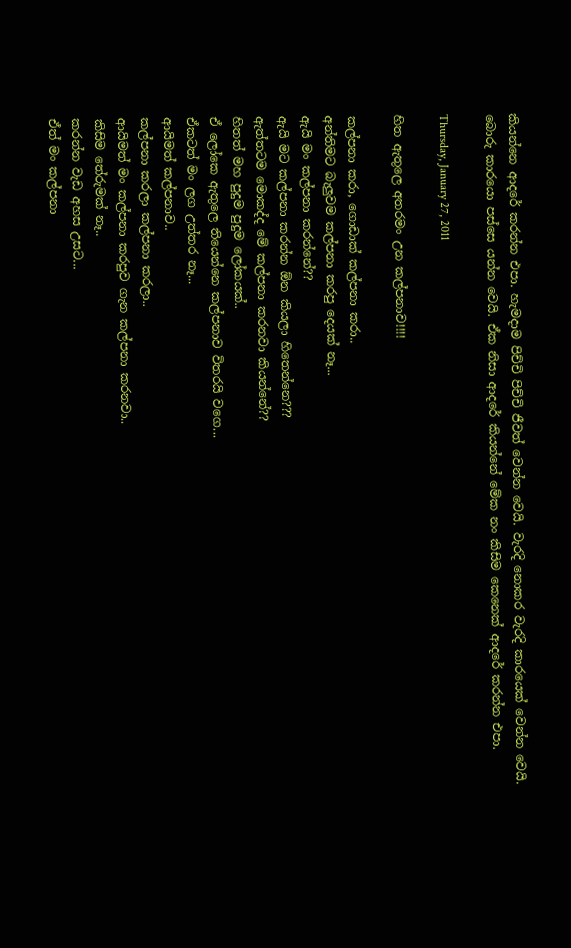කියන්නෙ ආදරේ කරන්න එපා. හැමදාම පිච්චි පිච්චි ජීවත් වෙන්න වෙයි. වැරදි නොකර වැරදි කාරයෙක් වෙන්න වෙයි. බොරු කාරයො පස්සෙ යන්න වෙයි. ඒක නිසා ආදරේ කියන්නේ මේක නං කිසිම කෙනෙක් ආදරේ කරන්න එපා.

Thursday, January 27, 2011

හිත ඇතුලෙ අතරමං උන කල්පනාව!!!!

කල්පනා කරා, ගොඩාක් කල්පනා කරා..
අන්තිමට බැලුවම කල්පනා කරපු දෙයක් නෑ...
ඇයි මං කල්පනා කරන්නේ??
ඇයි මට කල්පනා කරන්න ඕන කියලා හිතෙන්නෙ???
ඇත්තටම මොකද්ද මේ කල්පනා කරනවා කියන්නේ??
හිතත් මහ පුදුම පුදුම ලෝකයක්..
ඒ ලෝකෙ ඇතුලෙ තියෙන්නෙ කල්පනාව විතරයි වගෙ...
ඒකටත් මං ලග උත්තර නෑ...
ආයිමත් කල්පනාව..
කල්පනා කරලා කල්පනා කරලා..
ආයිමත් මං කල්පනා කරපුව ගැන කල්පනා කරනවා..
කිසිම තේරුමක් නෑ..
කරන්න වැඩ අහස උසට...
ඒත් මං කල්පනා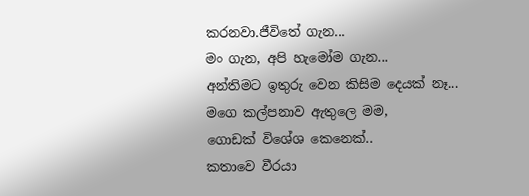කරනවා.ජීවිතේ ගැන...
මං ගැන, අපි හැමෝම ගැන...
අන්තිමට ඉතුරු වෙන කිසිම දෙයක් නෑ...
මගෙ කල්පනාව ඇතුලෙ මම,
ගොඩක් විශේශ කෙනෙක්..
කතාවෙ වීරයා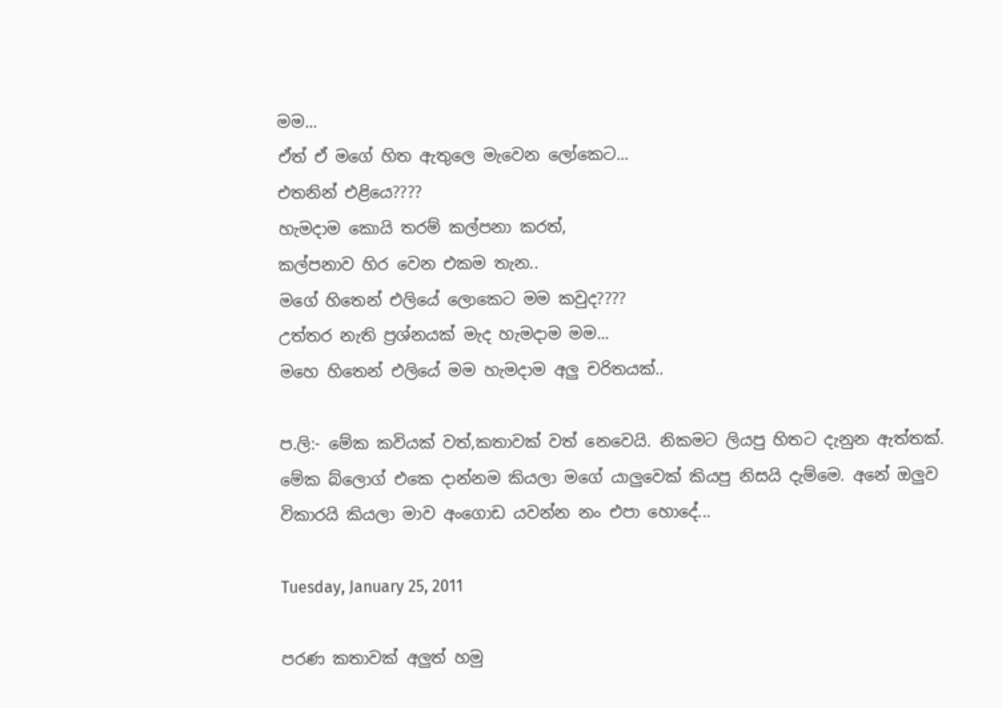මම...
ඒත් ඒ මගේ හිත ඇතුලෙ මැවෙන ලෝකෙට...
එතනින් එළියෙ????
හැමදාම කොයි තරම් කල්පනා කරත්,
කල්පනාව හිර වෙන එකම තැන..
මගේ හිතෙන් එලියේ ලොකෙට මම කවුද????
උත්තර නැති ප්‍රශ්නයක් මැද හැමදාම මම...
මහෙ හිතෙන් එලියේ මම හැමදාම අලු චරිතයක්..

ප.ලි:- මේක කවියක් වත්,කතාවක් වත් නෙවෙයි. නිකමට ලියපු හිතට දැනුන ඇත්තක්. මේක බ්ලොග් එකෙ දාන්නම කියලා මගේ යාලුවෙක් කියපු නිසයි දැම්මෙ. අනේ ඔලුව විකාරයි කියලා මාව අංගොඩ යවන්න නං එපා හොදේ...

Tuesday, January 25, 2011

පරණ කතාවක් අලුත් හමු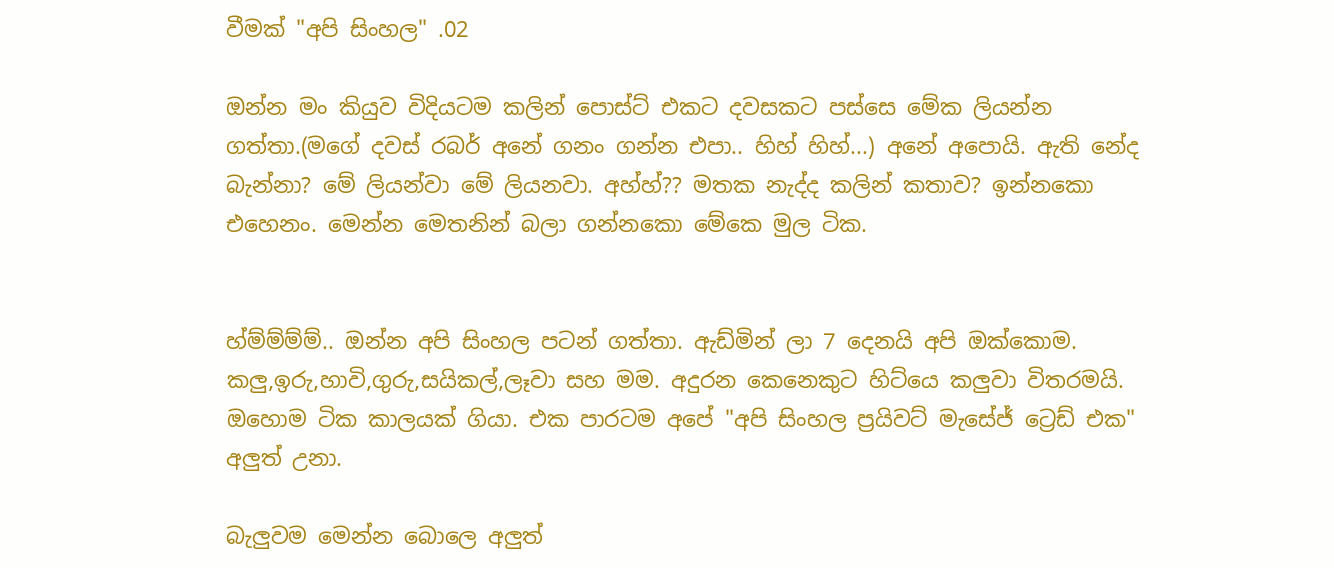වීමක් "අපි සිංහල" .02

ඔන්න මං කියුව විදියටම කලින් පොස්ට් එකට දවසකට පස්සෙ මේක ලියන්න ගත්තා.(මගේ දවස් රබර් අනේ ගනං ගන්න එපා.. හිහ් හිහ්...) අනේ අපොයි. ඇති නේද බැන්නා? මේ ලියන්වා මේ ලියනවා. අහ්හ්?? මතක නැද්ද කලින් කතාව? ඉන්නකො එහෙනං. මෙන්න මෙතනින් බලා ගන්නකො මේකෙ මුල ටික.


හ්ම්ම්ම්ම්.. ඔන්න අපි සිංහල පටන් ගත්තා. ඇඩ්මින් ලා 7 දෙනයි අපි ඔක්කොම. කලු,ඉරු,හාවි,ගුරු,සයිකල්,ලෑවා සහ මම. අදුරන කෙනෙකුට හිට්යෙ කලුවා විතරමයි. ඔහොම ටික කාලයක් ගියා. එක පාරටම අපේ "අපි සිංහල ප්‍රයිවට් මැසේජ් ට්‍රෙඩ් එක" අලුත් උනා.

බැලුවම මෙන්න බොලෙ අලුත්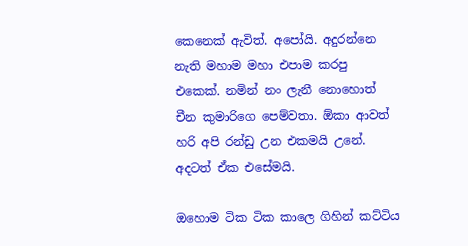කෙනෙක් ඇවිත්. අපෝයි. අදුරන්නෙ නැති මහාම මහා එපාම කරපු එකෙක්. නමින් නං ලැනී නොහොත් චීන කුමාරිගෙ පෙම්වතා. ඕකා ආවත් හරි අපි රන්ඩු උන එකමයි උනේ. අදටත් ඒක එසේමයි.

ඔහොම ටික ටික කාලෙ ගිහින් කට්ටිය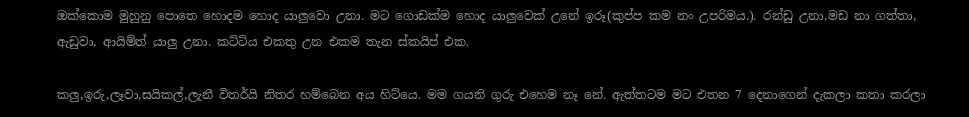ඔක්කොම මුහුනු පොතෙ හොදම හොද යාලුවො උනා. මට ගොඩක්ම හොද යාලුවෙක් උනේ ඉරූ(කුප්ප කම නං උපරිමය.). රන්ඩු උනා,මඩ නා ගත්තා, ඇඩුවා, ආයිම්ත් යාලු උනා. කට්ටිය එකතු උන එකම තැන ස්කයිප් එක.

කලු,ඉරු,ලෑවා,සයිකල්,ලැනී විතර්යි නිතර හම්බෙන අය හිට්යෙ. මම ගයනි ගුරු එහෙම නෑ නේ. ඇත්තටම මට එතන 7 දෙනාගෙන් දැකලා කතා කරලා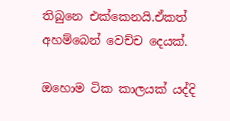තිබුනෙ එක්කෙනයි.ඒකත් අහම්බෙන් වෙච්ච දෙයක්.

ඔහොම ටික කාලයක් යද්දි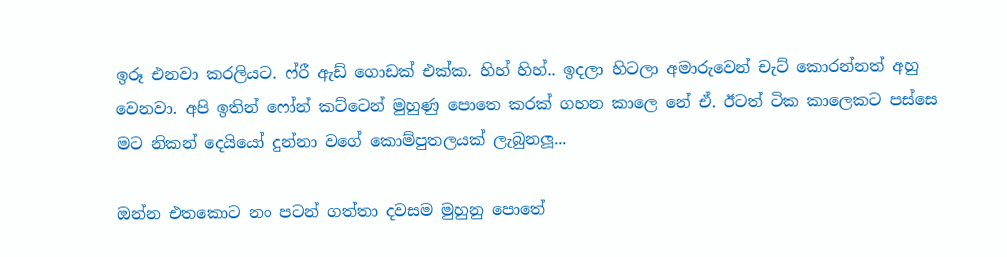ඉරූ එනවා කරලියට. ෆ්රී ඇඩ් ගොඩක් එක්ක. හිහ් හිහ්.. ඉදලා හිටලා අමාරුවෙන් චැට් කොරන්නත් අහු වෙනවා. අපි ඉතින් ෆෝන් කට්ටෙන් මුහුණු පොතෙ කරක් ගහන කාලෙ නේ ඒ. ඊටත් ටික කාලෙකට පස්සෙ මට නිකන් දෙයියෝ දුන්නා වගේ කොම්පුතලයක් ලැබුනලූ...

ඔන්න එතකොට නං පටන් ගත්තා දවසම මුහුනු පොතේ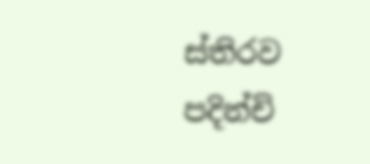ස්තිරව පදින්චි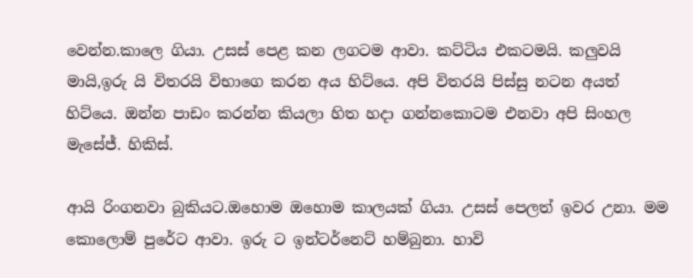වෙන්න.කාලෙ ගියා. උසස් පෙළ කන ලගටම ආවා. කට්ටිය එකටමයි. කලුවයි මායි,ඉරු යි විතරයි විභාගෙ කරන අය හිට්යෙ. අපි විතරයි පිස්සු නටන අයත් හිට්යෙ. ඔන්න පාඩං කරන්න කියලා හිත හදා ගන්නකොටම එනවා අපි සිංහල මැසේජ්. හිකිස්.

ආයි රිංගනවා බුකියට.ඔහොම ඔහොම කාලයක් ගියා. උසස් පෙලත් ඉවර උනා. මම කොලොම් පුරේට ආවා. ඉරු ට ඉන්ටර්නෙට් හම්බුනා. හාවි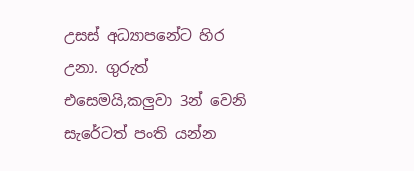උසස් අධ්‍යාපනේට හිර උනා. ගුරුත් එසෙමයි,කලුවා 3න් වෙනි සැරේටත් පංති යන්න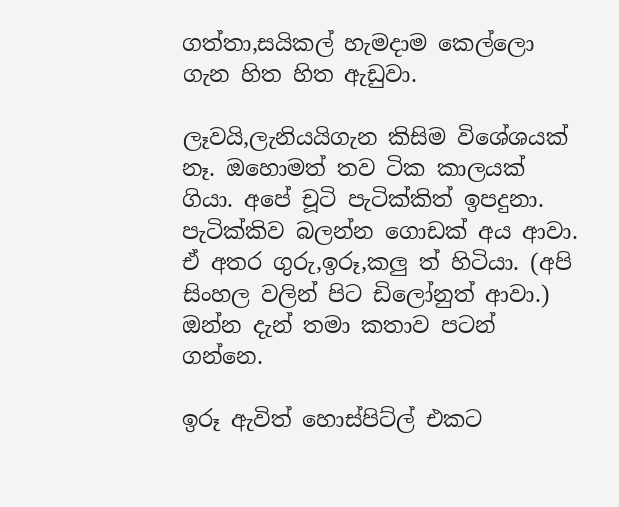ගත්තා,සයිකල් හැමදාම කෙල්ලො ගැන හිත හිත ඇඩුවා.

ලෑවයි,ලැනියයිගැන කිසිම විශේශයක් නෑ. ඔහොමත් තව ටික කාලයක් ගියා. අපේ චූටි පැටික්කිත් ඉපදුනා. පැටික්කිව බලන්න ගොඩක් අය ආවා. ඒ අතර ගුරු,ඉරූ,කලු ත් හිටියා. (අපි සිංහල වලින් පිට ඩිලෝනුත් ආවා.)
ඔන්න දැන් තමා කතාව පටන් ගන්නෙ.

ඉරූ ඇවිත් හොස්පිට්ල් එකට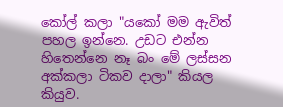කෝල් කලා "යකෝ මම ඇවිත් පහල ඉන්නෙ. උඩට එන්න හිතෙන්නෙ නෑ බං මේ ලස්සන අක්කලා ටිකව දාලා" කියල කියුව.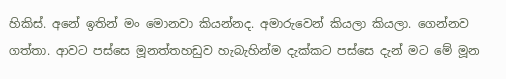හිකිස්. අනේ ඉතින් මං මොනවා කියන්නද. අමාරුවෙන් කියලා කියලා. ගෙන්නව ගත්තා. ආවට පස්සෙ මූනත්තහඩුව හැබැහින්ම දැක්කට පස්සෙ දැන් මට මේ මූන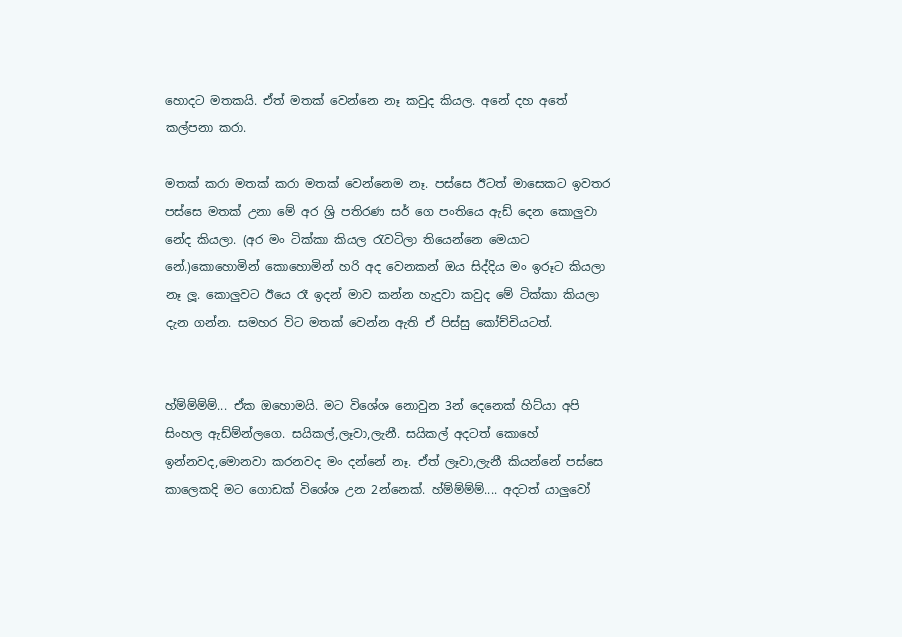හොදට මතකයි. ඒත් මතක් වෙන්නෙ නෑ කවුද කියල. අනේ දහ අතේ කල්පනා කරා.

මතක් කරා මතක් කරා මතක් වෙන්නෙම නෑ. පස්සෙ ඊටත් මාසෙකට ඉවතර පස්සෙ මතක් උනා මේ අර ශ්‍රි පතිරණ සර් ගෙ පංතියෙ ඇඩ් දෙන කොලුවා නේද කියලා. (අර මං ටික්කා කියල රැවටිලා තියෙන්නෙ මෙයාට නේ.)කොහොමින් කොහොමින් හරි අද වෙනකන් ඔය සිද්දිය මං ඉරූට කියලා නෑ ලූ. කොලුවට ඊයෙ රෑ ඉදන් මාව කන්න හැදුවා කවුද මේ ටික්කා කියලා දැන ගන්න. සමහර විට මතක් වෙන්න ඇති ඒ පිස්සු කෝච්චියටත්.


හ්ම්ම්ම්ම්... ඒක ඔහොමයි. මට විශේශ නොවුන 3න් දෙනෙක් හිට්යා අපි සිංහල ඇඩ්ම්න්ලගෙ. සයිකල්,ලෑවා,ලැනී. සයිකල් අදටත් කොහේ ඉන්නවද,මොනවා කරනවද මං දන්නේ නෑ. ඒත් ලෑවා,ලැනී කියන්නේ පස්සෙ කාලෙකදි මට ගොඩක් විශේශ උන 2න්නෙක්. හ්ම්ම්ම්ම්.... අදටත් යාලුවෝ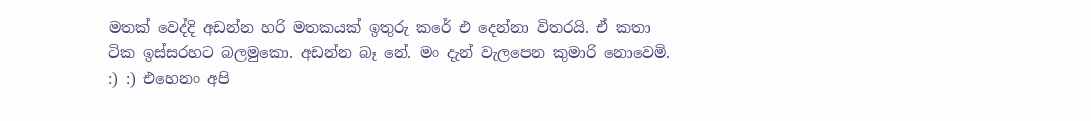මතක් වෙද්දි අඩන්න හරි මතකයක් ඉතුරු කරේ එ දෙන්නා විතරයි. ඒ කතා ටික ඉස්සරහට බලමුකො. අඩන්න බෑ නේ. මං දැන් වැලපෙන කුමාරි නොවෙමි. :) :) එහෙනං අපි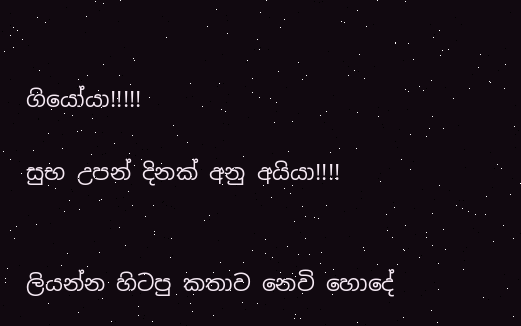ගියෝයා!!!!!

සුභ උපන් දිනක් අනු අයියා!!!!


ලියන්න හිටපු කතාව නෙවි හොදේ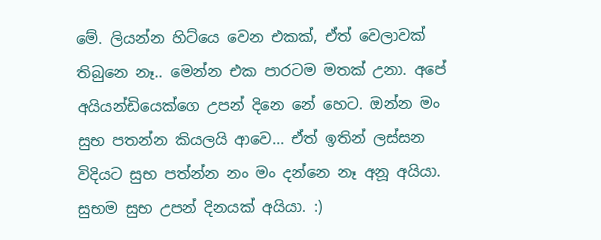මේ. ලියන්න හිට්යෙ වෙන එකක්, ඒත් වෙලාවක් තිබුනෙ නෑ.. මෙන්න එක පාරටම මතක් උනා. අපේ අයියන්ඩියෙක්ගෙ උපන් දිනෙ නේ හෙට. ඔන්න මං සුභ පතන්න කියලයි ආවෙ... ඒත් ඉතින් ලස්සන විදියට සුභ පත්න්න නං මං දන්නෙ නෑ අනූ අයියා. සුභම සුභ උපන් දිනයක් අයියා. :)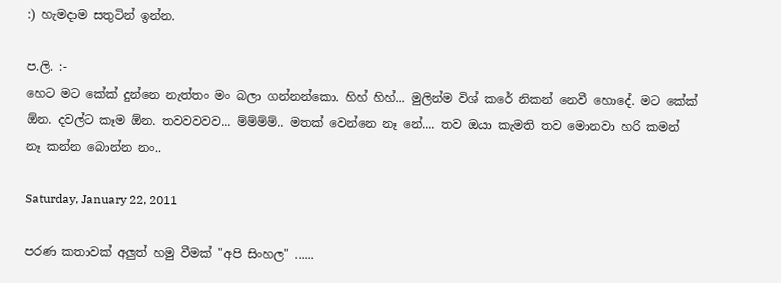:) හැමදාම සතුටින් ඉන්න.

ප.ලි. :-
හෙට මට කේක් දුන්නෙ නැත්තං මං බලා ගන්නන්කො. හිහ් හිහ්... මුලින්ම විශ් කරේ නිකන් නෙවී හොදේ. මට කේක් ඕන. දවල්ට කෑම ඕන. තවවවවව... ම්ම්ම්ම්.. මතක් වෙන්නෙ නෑ නේ.... තව ඔයා කැමති තව මොනවා හරි කමන් නෑ කන්න බොන්න නං..

Saturday, January 22, 2011

පරණ කතාවක් අලුත් හමු වීමක් "අපි සිංහල" ......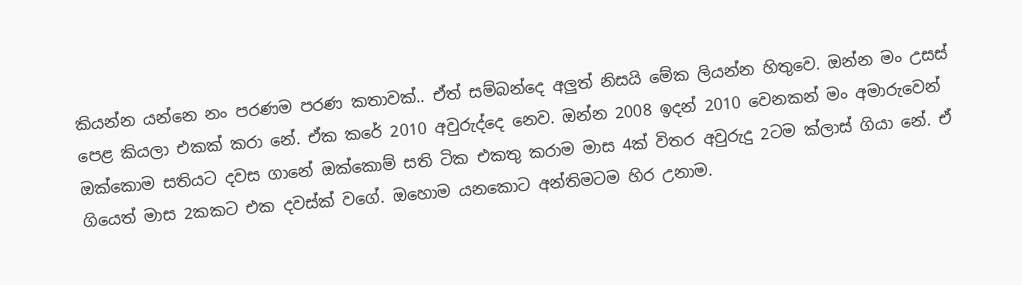කියන්න යන්නෙ නං පරණම පරණ කතාවක්.. ඒත් සම්බන්දෙ අලුත් නිසයි මේක ලියන්න හිතුවෙ. ඔන්න මං උසස් පෙළ කියලා එකක් කරා නේ. ඒක කරේ 2010 අවුරුද්දෙ නෙව. ඔන්න 2008 ඉදන් 2010 වෙනකන් මං අමාරුවෙන් ඔක්කොම සතියට දවස ගානේ ඔක්කොම් සති ටික එකතු කරාම මාස 4ක් විතර අවුරුදු 2ටම ක්ලාස් ගියා නේ. ඒ ගියෙත් මාස 2කකට එක දවස්ක් වගේ. ඔහොම යනකොට අන්තිමටම හිර උනාම.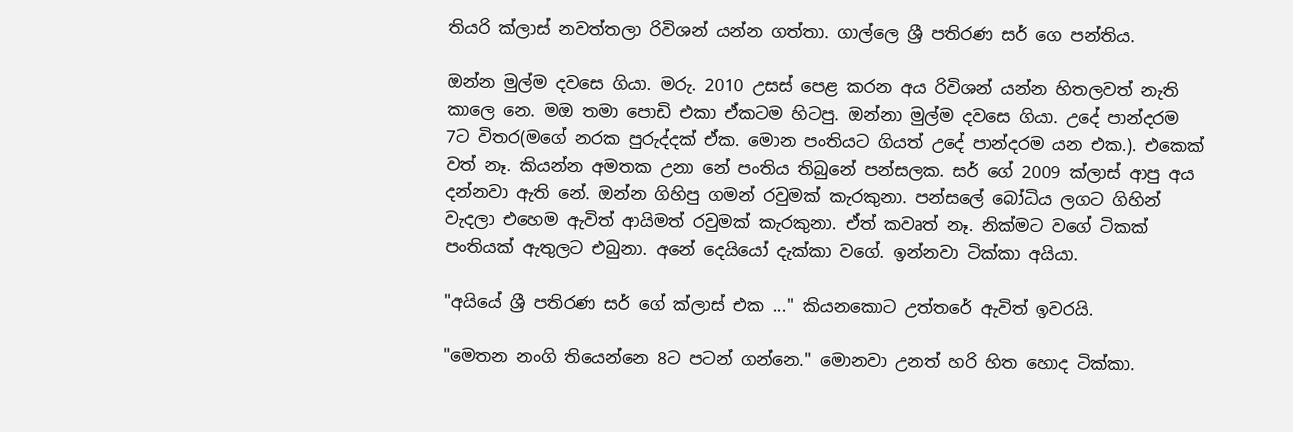තියරි ක්ලාස් නවත්තලා රිවිශන් යන්න ගත්තා. ගාල්ලෙ ශ්‍රී පතිරණ සර් ගෙ පන්තිය.

ඔන්න මුල්ම දවසෙ ගියා. මරු. 2010 උසස් පෙළ කරන අය රිවිශන් යන්න හිතලවත් නැති කාලෙ නෙ. මඔ තමා පොඩි එකා ඒකටම හිටපු. ඔන්නා මුල්ම දවසෙ ගියා. උදේ පාන්දරම 7ට විතර(මගේ නරක පුරුද්දක් ඒක. මොන පංතියට ගියත් උදේ පාන්දරම යන එක.). එකෙක් වත් නෑ. කියන්න අමතක උනා නේ පංතිය තිබුනේ පන්සලක. සර් ගේ 2009 ක්ලාස් ආපු අය දන්නවා ඇති නේ. ඔන්න ගිහිපු ගමන් රවුමක් කැරකුනා. පන්සලේ බෝධිය ලගට ගිහින් වැදලා එහෙම ඇවිත් ආයිමත් රවුමක් කැරකුනා. ඒත් කවෘත් නෑ. නික්මට වගේ ටිකක් පංතියක් ඇතුලට එබුනා. අනේ දෙයියෝ දැක්කා වගේ. ඉන්නවා ටික්කා අයියා.

"අයියේ ශ්‍රී පතිරණ සර් ගේ ක්ලාස් එක ..." කියනකොට උත්තරේ ඇවිත් ඉවරයි.

"මෙතන නංගි තියෙන්නෙ 8ට පටන් ගන්නෙ." මොනවා උනත් හරි හිත හොද ටික්කා.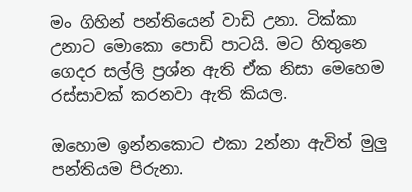මං ගිහින් පන්තියෙන් වාඩි උනා. ටික්කා උනාට මොකො පොඩි පාටයි. මට හිතුනෙ ගෙදර සල්ලි ප්‍රශ්න ඇති ඒක නිසා මෙහෙම රස්සාවක් කරනවා ඇති කියල.

ඔහොම ඉන්නකොට එකා 2න්නා ඇවිත් මුලු පන්තියම පිරුනා.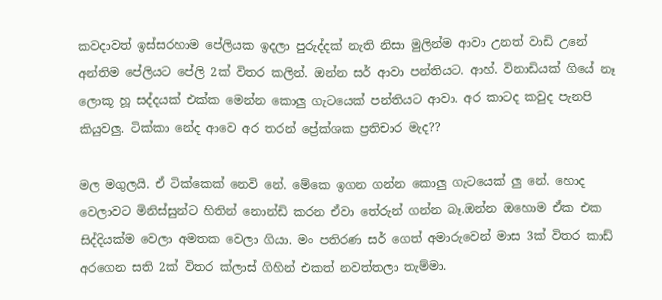කවදාවත් ඉස්සරහාම පේලියක ඉදලා පුරුද්දක් නැති නිසා මුලින්ම ආවා උනත් වාඩි උනේ අන්තිම පේලියට පේලි 2ක් විතර කලින්. ඔන්න සර් ආවා පන්තියට. ආහ්. විනාඩියක් ගියේ නෑ ලොකූ හූ සද්දයක් එක්ක මෙන්න කොලු ගැටයෙක් පන්තියට ආවා. අර කාටද කවුද පැනපි කියුවලු. ටික්කා නේද ආවෙ අර තරන් ප්‍රේක්ශක ප්‍රතිචාර මැද??

මල මගුලයි. ඒ ටික්කෙක් නෙවි නේ. මේකෙ ඉගන ගන්න කොලු ගැටයෙක් ලු නේ. හොද වෙලාවට මිනිස්සුන්ට හිතින් නොන්ඩි කරන ඒවා තේරුන් ගන්න බෑ.ඔන්න ඔහොම ඒක එක සිද්දියක්ම වෙලා අමතක වෙලා ගියා. මං පතිරණ සර් ගෙත් අමාරුවෙන් මාස 3ක් විතර කාඩ් අරගෙන සති 2ක් විතර ක්ලාස් ගිහින් එකත් නවත්තලා තැම්මා.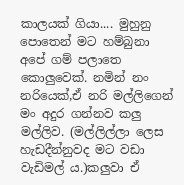කාලයක් ගියා.... මුහුනු පොතෙන් මට හම්බුනා අපේ ගම් පලාතෙ කොලුවෙක්. නමින් නං නරියෙක්,ඒ නරි මල්ලිගෙන් මං අදුර ගන්නව කලු මල්ලිව. (මල්ලිල්ලා ලෙස හැඩදීන්නුවද මට වඩා වැඩිමල් ය.)කලුවා ඒ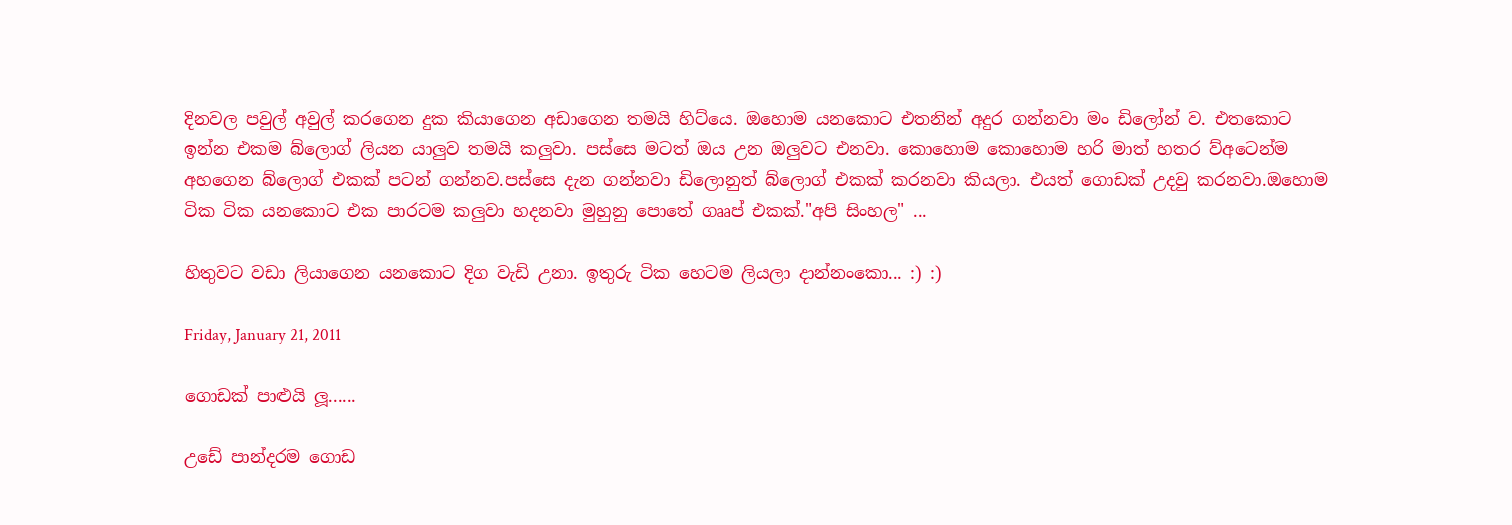දිනවල පවුල් අවුල් කරගෙන දුක කියාගෙන අඩාගෙන තමයි හිට්යෙ. ඔහොම යනකොට එතනින් අදුර ගන්නවා මං ඩිලෝන් ව. එතකොට ඉන්න එකම බ්ලොග් ලියන යාලුව තමයි කලුවා. පස්සෙ මටත් ඔය උන ඔලුවට එනවා. කොහොම කොහොම හරි මාත් හතර ව්අටෙන්ම අහගෙන බ්ලොග් එකක් පටන් ගන්නව.පස්සෙ දැන ගන්නවා ඩිලොනුත් බ්ලොග් එකක් කරනවා කියලා. එයත් ගොඩක් උදවු කරනවා.ඔහොම ටික ටික යනකොට එක පාරටම කලුවා හදනවා මුහුනු පොතේ ගෲප් එකක්."අපි සිංහල" ...

හිතුවට වඩා ලියාගෙන යනකොට දිග වැඩි උනා. ඉතුරු ටික හෙටම ලියලා දාන්නංකො... :) :)

Friday, January 21, 2011

ගොඩක් පාළුයි ලූ......

උඩේ පාන්දරම ගොඩ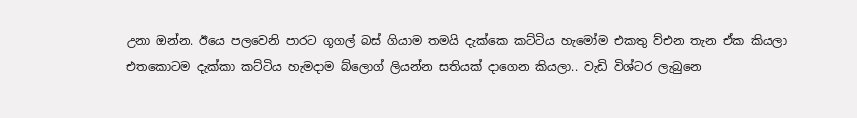උනා ඔන්න. ඊයෙ පලවෙනි පාරට ගූගල් බස් ගියාම තමයි දැක්කෙ කට්ටිය හැමෝම එකතු ව්එන තැන ඒක කියලා එතකොටම දැක්කා කට්ටිය හැමදාම බ්ලොග් ලියන්න සතියක් දාගෙන කියලා.. වැඩි විශ්ටර ලැබුනෙ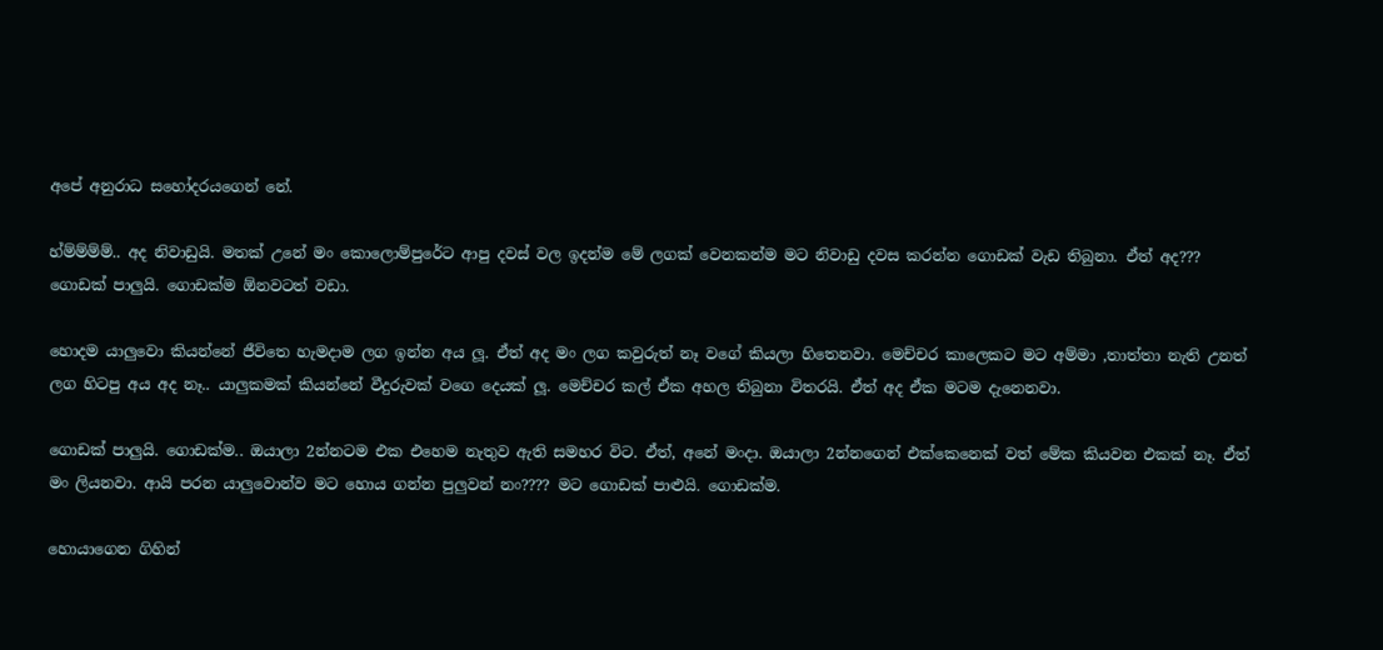අපේ අනුරාධ සහෝදරයගෙන් නේ.

හ්ම්ම්ම්ම්.. අද නිවාඩුයි. මතක් උනේ මං කොලොම්පුරේට ආපු දවස් වල ඉදන්ම මේ ලගක් වෙනකන්ම මට නිවාඩු දවස කරන්න ගොඩක් වැඩ තිබුනා. ඒත් අද??? ගොඩක් පාලුයි. ගොඩක්ම ඕනවටත් වඩා.

හොදම යාලුවො කියන්නේ ජීවිතෙ හැමදාම ලග ඉන්න අය ලූ. ඒත් අද මං ලග කවුරුත් නෑ වගේ කියලා හිතෙනවා. මෙච්චර කාලෙකට මට අම්මා ,තාත්තා නැති උනත් ලග හිටපු අය අද නෑ.. යාලුකමක් කියන්නේ වීදුරුවක් වගෙ දෙයක් ලූ. මෙච්චර කල් ඒක අහල තිබුනා විතරයි. ඒත් අද ඒක මටම දැනෙනවා.

ගොඩක් පාලුයි. ගොඩක්ම.. ඔයාලා 2න්නටම එක එහෙම නැතුව ඇති සමහර විට. ඒත්, අනේ මංදා. ඔයාලා 2න්නගෙන් එක්කෙනෙක් වත් මේක කියවන එකක් නෑ. ඒත් මං ලියනවා. ආයි පරන යාලුවොන්ව මට හොය ගන්න පුලුවන් නං???? මට ගොඩක් පාළුයි. ගොඩක්ම.

හොයාගෙන ගිහින්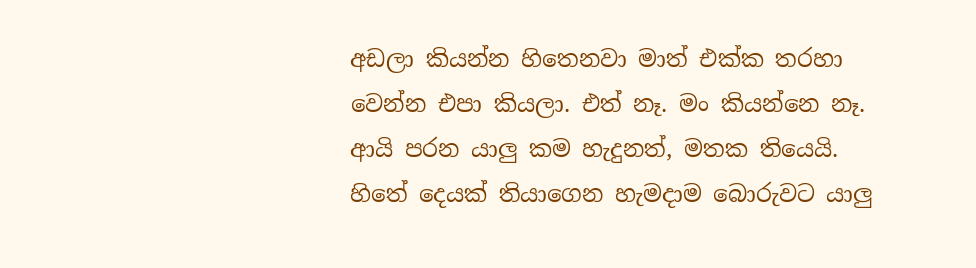අඩලා කියන්න හිතෙනවා මාත් එක්ක තරහා වෙන්න එපා කියලා. එත් නෑ. මං කියන්නෙ නෑ. ආයි පරන යාලු කම හැදුනත්, මතක තියෙයි. හිතේ දෙයක් තියාගෙන හැමදාම බොරුවට යාලු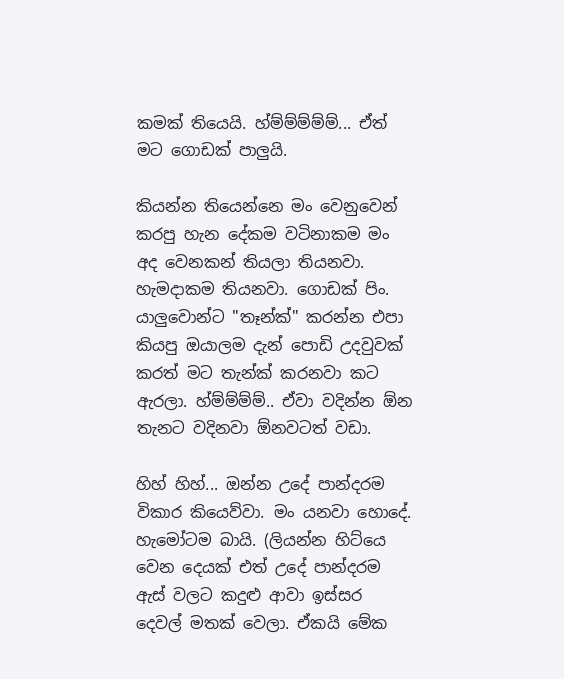කමක් තියෙයි. හ්ම්ම්ම්ම්ම්... ඒත් මට ගොඩක් පාලුයි.

කියන්න තියෙන්නෙ මං වෙනුවෙන් කරපු හැන දේකම වටිනාකම මං අද වෙනකන් තියලා තියනවා. හැමදාකම තියනවා. ගොඩක් පිං. යාලුවොන්ට "තෑන්ක්" කරන්න එපා කියපු ඔයාලම දැන් පොඩි උදවුවක් කරත් මට තැන්ක් කරනවා කට ඇරලා. හ්ම්ම්ම්ම්.. ඒවා වදින්න ඕන තැනට වදිනවා ඕනවටත් වඩා.

හිහ් හිහ්... ඔන්න උදේ පාන්දරම විකාර කියෙව්වා. මං යනවා හොදේ. හැමෝටම බායි. (ලියන්න හිට්යෙ වෙන දෙයක් එත් උදේ පාන්දරම ඇස් වලට කදුළු ආවා ඉස්සර දෙවල් මතක් වෙලා. ඒකයි මේක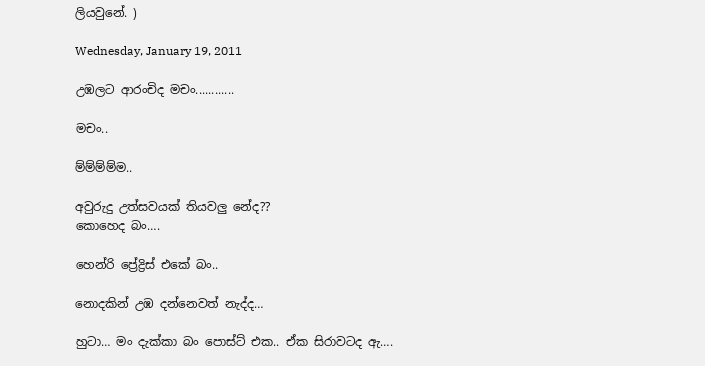ලියවුනේ. )

Wednesday, January 19, 2011

උඹලට ආරංචිද මචං............

මචං..

ම්ම්ම්ම්ම..

අවුරුදු උත්සවයක් තියවලු නේද??
කොහෙද බං….

හෙන්රි ප්‍රේද්‍රිස් එකේ බං..

නොදකින් උඹ දන්නෙවත් නැද්ද…

හුටා… මං දැක්කා බං පොස්ට් එක.. ඒක සිරාවටද ඇ….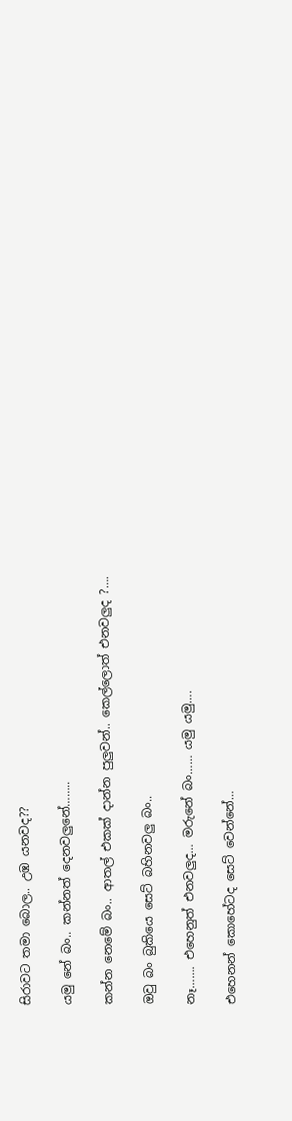සිරාවට තමා බොල.. උඹ යනවද??

යමු නේ බං.. කන්නත් දෙනවලුනේ……..

කන්න නෙමේ බං.. ආතල් එකක් දාන්න පුලුවන්.. කෙල්ලොත් එනවලුද ?….

ඔවු බං බුකියෙ සෙට් බහිනවලු බං..

නෑ……. එහෙනුත් එනවලුද… මරුනේ බං…… යමු යමු….

එහෙනන් කොහේටද සෙට් වෙන්නේ…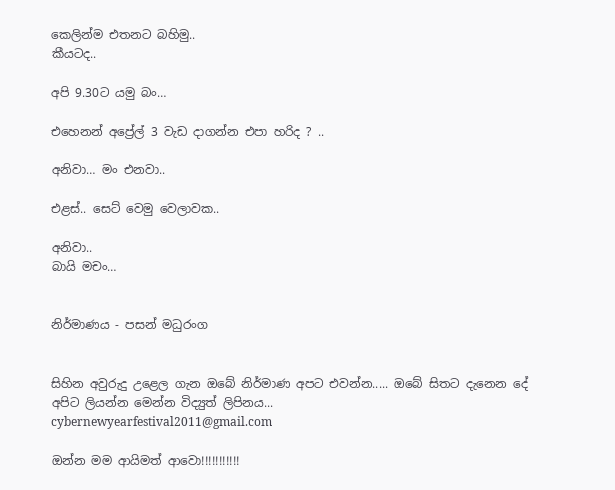කෙලින්ම එතනට බහිමු..
කීයටද..

අපි 9.30ට යමු බං…

එහෙනන් අප්‍රේල් 3 වැඩ දාගන්න එපා හරිද ? ..

අනිවා… මං එනවා..

එළස්.. සෙට් වෙමු වෙලාවක..

අනිවා..
බායි මචං…


නිර්මාණය - පසන් මධුරංග


සිහින අවුරුදු උළෙල ගැන ඔබේ නිර්මාණ අපට එවන්න..... ඔබේ සිතට දැනෙන දේ අපිට ලියන්න මෙන්න විද්‍යුත් ලිපිනය...
cybernewyearfestival2011@gmail.com

ඔන්න මම ආයිමත් ආවො!!!!!!!!!!!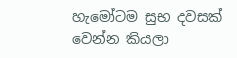හැමෝටම සුභ දවසක් වෙන්න කියලා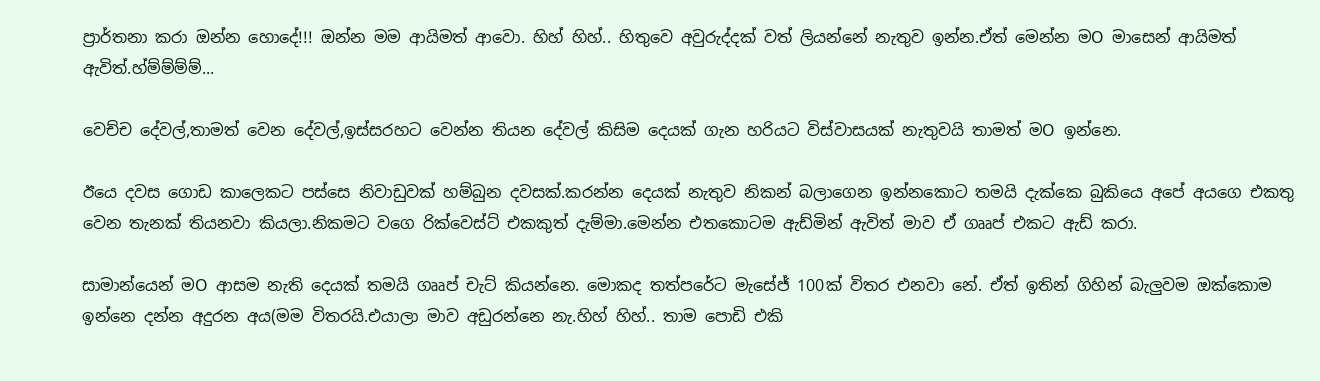ප්‍රාර්තනා කරා ඔන්න හොදේ!!! ඔන්න මම ආයිමත් ආවො. හිහ් හිහ්.. හිතුවෙ අවුරුද්දක් වත් ලියන්නේ නැතුව ඉන්න.ඒත් මෙන්න මO මාසෙන් ආයිමත් ඇවිත්.හ්ම්ම්ම්ම්...

වෙච්ච දේවල්,තාමත් වෙන දේවල්,ඉස්සරහට වෙන්න තියන දේවල් කිසිම දෙයක් ගැන හරියට විස්වාසයක් නැතුවයි තාමත් මO ඉන්නෙ.

ඊයෙ දවස ගොඩ කාලෙකට පස්සෙ නිවාඩුවක් හම්බුන දවසක්.කරන්න දෙයක් නැතුව නිකන් බලාගෙන ඉන්නකොට තමයි දැක්කෙ බුකියෙ අපේ අයගෙ එකතු වෙන තැනක් තියනවා කියලා.නිකමට වගෙ රික්වෙස්ට් එකකුත් දැම්මා.මෙන්න එතකොටම ඇඩ්මින් ඇවිත් මාව ඒ ගෲප් එකට ඇඩ් කරා.

සාමාන්යෙන් මO ආසම නැති දෙයක් තමයි ගෲප් චැට් කියන්නෙ. මොකද තත්පරේට මැසේජ් 100ක් විතර එනවා නේ. ඒත් ඉතින් ගිහින් බැලුවම ඔක්කොම ඉන්නෙ දන්න අදුරන අය(මම විතරයි.එයාලා මාව අඩුරන්නෙ නැ.හිහ් හිහ්.. තාම පොඩි එකි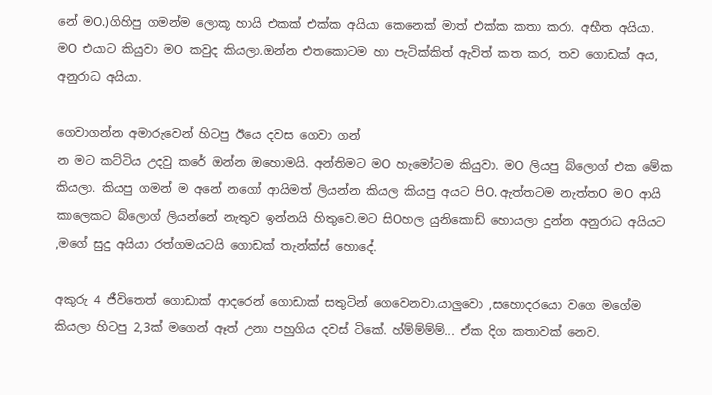නේ මO.)ගිහිපු ගමන්ම ලොකූ හායි එකක් එක්ක අයියා කෙනෙක් මාත් එක්ක කතා කරා. අභීත අයියා. මO එයාට කියුවා මO කවුද කියලා.ඔන්න එතකොටම හා පැටික්කිත් ඇවිත් කත කර, තව ගොඩක් අය, අනුරාධ අයියා.

ගෙවාගන්න අමාරුවෙන් හිටපු ඊයෙ දවස ගෙවා ගන්
න මට කට්ටිය උදවු කරේ ඔන්න ඔහොමයි. අන්තිමට මO හැමෝටම කියුවා. මO ලියපු බ්ලොග් එක මේක කියලා. කියපු ගමන් ම අනේ නගෝ ආයිමත් ලියන්න කියල කියපු අයට පිO. ඇත්තටම නැත්තO මO ආයි කාලෙකට බ්ලොග් ලියන්නේ නැතුව ඉන්නයි හිතුවෙ.මට සිOහල යුනිකොඩ් හොයලා දුන්න අනුරාධ අයියට ,මගේ සුදු අයියා රත්ගමයටයි ගොඩක් තැන්ක්ස් හොදේ.

අකුරු 4 ජීවිතෙත් ගොඩාක් ආදරෙන් ගොඩාක් සතුටින් ගෙවෙනවා.යාලුවො ,සහොදරයො වගෙ මගේම කියලා හිටපු 2,3ක් මගෙන් ඈත් උනා පහුගිය දවස් ටිකේ. හ්ම්ම්ම්ම්... ඒක දිග කතාවක් නෙව.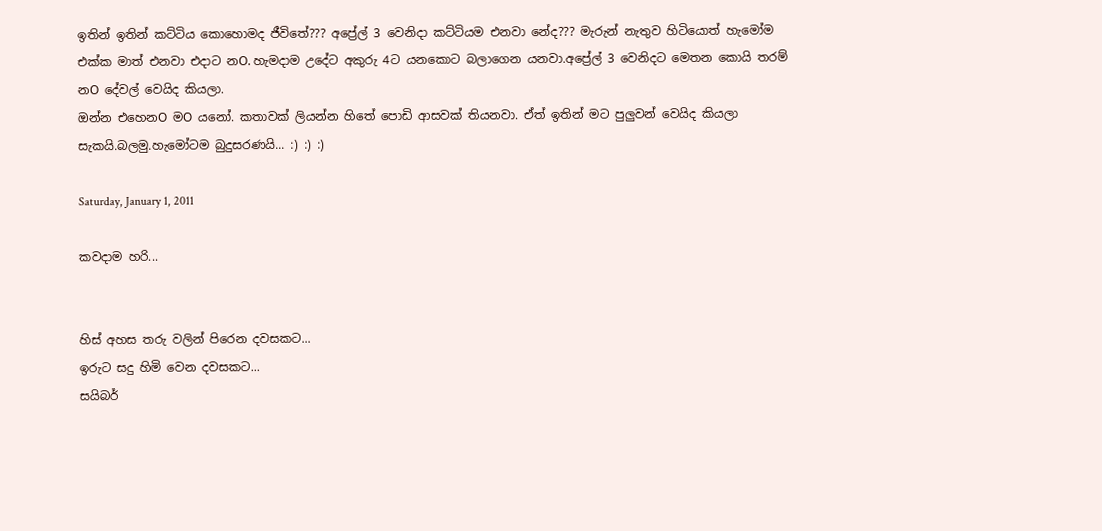ඉතින් ඉතින් කට්ටිය කොහොමද ජීවිතේ??? අප්‍රේල් 3 වෙනිදා කට්ටියම එනවා නේද??? මැරුන් නැතුව හිටියොත් හැමෝම එක්ක මාත් එනවා එදාට නO. හැමදාම උදේට අකුරු 4ට යනකොට බලාගෙන යනවා.අප්‍රේල් 3 වෙනිදට මෙතන කොයි තරම් නO දේවල් වෙයිද කියලා.
ඔන්න එහෙනO මO යනෝ. කතාවක් ලියන්න හිතේ පොඩි ආසවක් තියනවා. ඒත් ඉතින් මට පුලුවන් වෙයිද කියලා සැකයි.බලමු.හැමෝටම බුදුසරණයි... :) :) :)

Saturday, January 1, 2011

කවදාම හරි...


හිස් අහස තරු වලින් පිරෙන දවසකට...
ඉරුට සදු හිමි වෙන දවසකට...
සයිබර්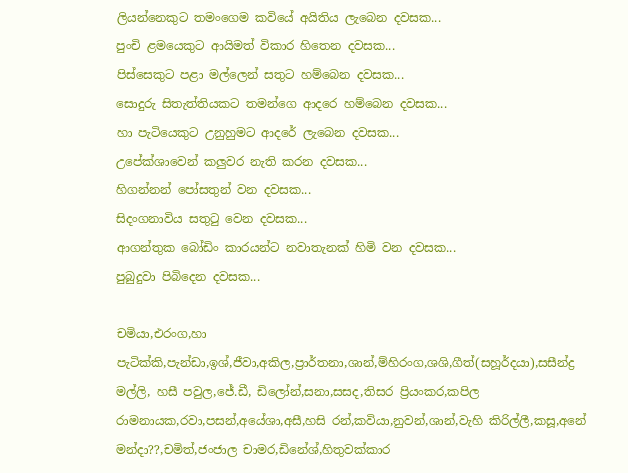ලියන්නෙකුට තමංගෙම කවියේ අයිතිය ලැබෙන දවසක...
පුංචි ළමයෙකුට ආයිමත් විකාර හිතෙන දවසක...
පිස්සෙකුට පළා මල්ලෙන් සතුට හම්බෙන දවසක...
සොදුරු සිතැත්තියකට තමන්ගෙ ආදරෙ හම්බෙන දවසක...
හා පැටියෙකුට උනුහුමට ආදරේ ලැබෙන දවසක...
උපේක්ශාවෙන් කලුවර නැති කරන දවසක...
හිගන්නන් පෝසතුන් වන දවසක...
සිදංගනාවිය සතුටු වෙන දවසක...
ආගන්තුක බෝඩිං කාරයන්ට නවාතැනක් හිමි වන දවසක...
පුබුදුවා පිබිදෙන දවසක...

චමියා,එරංග,හා පැටික්කි,පැන්ඩා,ඉශ්,ජීවා,අකිල,ප්‍රාර්තනා,ශාන්,ම්හිරංග,ශශි,ගීත්(සහූර්දයා),සසීන්ද්‍ර මල්ලි, හසී පවුල,ජේ.ඩී, ඩිලෝන්,සනා,සසද,තිසර ප්‍රියංකර,කපිල රාමනායක,රවා,පසන්,අයේශා,අසී,හසි රන්,කවියා,නුවන්,ශාන්,වැහි කිරිල්ලී,කසූ,අනේ මන්දා??,චමිත්,ජංජාල චාමර,ඩිනේශ්,හිතුවක්කාර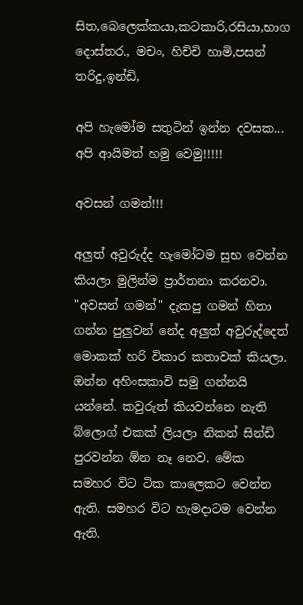සිත,බෙලෙක්කයා,කටකාරි,රසියා,භාග දොස්තර., මචං, හිච්චි හාමි,පසන් තරිදු,ඉන්ඩි,

අපි හැමෝම සතුටින් ඉන්න දවසක...
අපි ආයිමත් හමු වෙමු!!!!!

අවසන් ගමන්!!!

අලුත් අවුරුද්ද හැමෝටම සුභ වෙන්න කියලා මුලින්ම ප්‍රාර්තනා කරනවා. "අවසන් ගමන්" දැකපු ගමන් හිතා ගන්න පුලුවන් නේද අලුත් අවුරුද්දෙත් මොකක් හරි විකාර කතාවක් කියලා. ඔන්න අහිංසකාවි සමු ගන්නයි යන්නේ. කවුරුත් කියවන්නෙ නැති බ්ලොග් එකක් ලියලා නිකන් සින්ඩි පුරවන්න ඕන නෑ නෙව. මේක සමහර විට ටික කාලෙකට වෙන්න ඇති. සමහර විට හැමදාටම වෙන්න ඇති.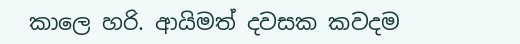කාලෙ හරි. ආයිමත් දවසක කවදම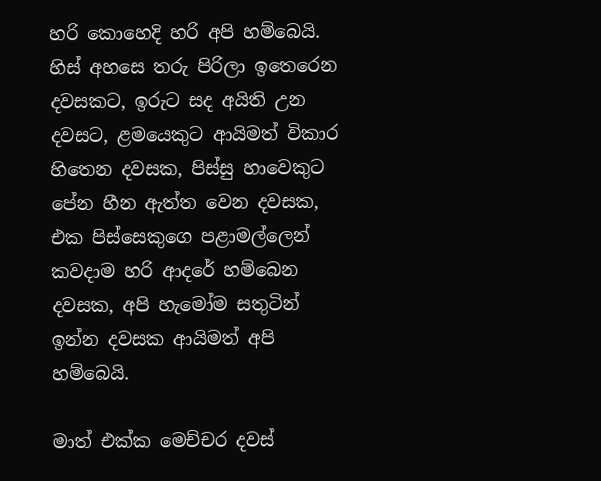හරි කොහෙදි හරි අපි හම්බෙයි. හිස් අහසෙ තරු පිරිලා ඉතෙරෙන දවසකට, ඉරුට සද අයිති උන දවසට, ළමයෙකුට ආයිමත් විකාර හිතෙන දවසක, පිස්සු හාවෙකුට පේන හීන ඇත්ත වෙන දවසක, එක පිස්සෙකුගෙ පළාමල්ලෙන් කවදාම හරි ආදරේ හම්බෙන දවසක, අපි හැමෝම සතුටින් ඉන්න දවසක ආයිමත් අපි හම්බෙයි.

මාත් එක්ක මෙච්චර දවස්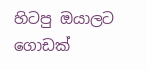හිටපු ඔයාලට ගොඩක්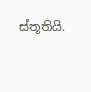ස්තූතියි.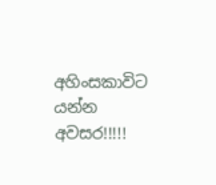අහිංසකාවිට යන්න අවසර!!!!!